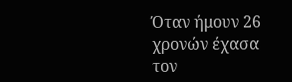Όταν ήμουν 26 χρονών έχασα τον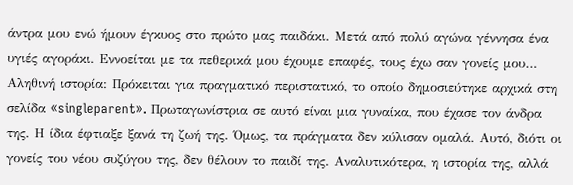άντρα μου ενώ ήμουν έγκυος στο πρώτο μας παιδάκι. Μετά από πολύ αγώνα γέννησα ένα υγιές αγοράκι. Εννοείται με τα πεθερικά μου έχουμε επαφές, τους έχω σαν γονείς μου…
Αληθινή ιστορία: Πρόκειται για πραγματικό περιστατικό, το οποίο δημοσιεύτηκε αρχικά στη σελίδα «singleparent». Πρωταγωνίστρια σε αυτό είναι μια γυναίκα, που έχασε τον άνδρα της. Η ίδια έφτιαξε ξανά τη ζωή της. Όμως, τα πράγματα δεν κύλισαν ομαλά. Αυτό, διότι οι γονείς του νέου συζύγου της, δεν θέλουν το παιδί της. Αναλυτικότερα, η ιστορία της, αλλά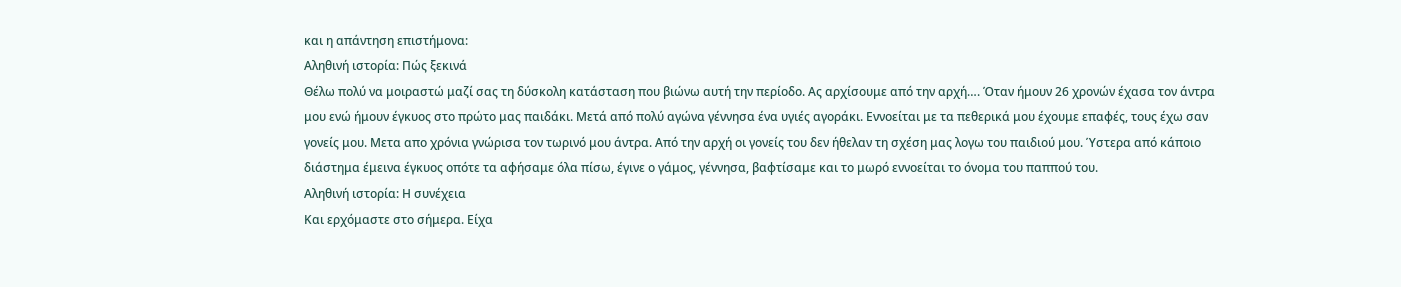και η απάντηση επιστήμονα:
Αληθινή ιστορία: Πώς ξεκινά
Θέλω πολύ να μοιραστώ μαζί σας τη δύσκολη κατάσταση που βιώνω αυτή την περίοδο. Ας αρχίσουμε από την αρχή…. Όταν ήμουν 26 χρονών έχασα τον άντρα μου ενώ ήμουν έγκυος στο πρώτο μας παιδάκι. Μετά από πολύ αγώνα γέννησα ένα υγιές αγοράκι. Εννοείται με τα πεθερικά μου έχουμε επαφές, τους έχω σαν γονείς μου. Μετα απο χρόνια γνώρισα τον τωρινό μου άντρα. Από την αρχή οι γονείς του δεν ήθελαν τη σχέση μας λογω του παιδιού μου. Ύστερα από κάποιο διάστημα έμεινα έγκυος οπότε τα αφήσαμε όλα πίσω, έγινε ο γάμος, γέννησα, βαφτίσαμε και το μωρό εννοείται το όνομα του παππού του.
Αληθινή ιστορία: Η συνέχεια
Και ερχόμαστε στο σήμερα. Είχα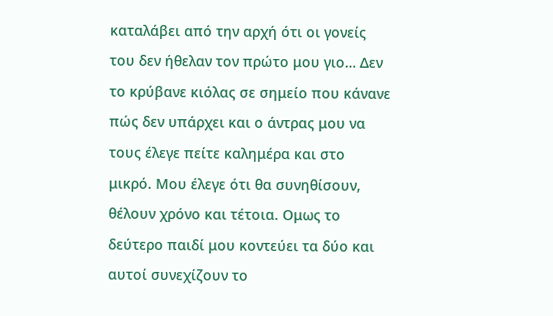καταλάβει από την αρχή ότι οι γονείς του δεν ήθελαν τον πρώτο μου γιο… Δεν το κρύβανε κιόλας σε σημείο που κάνανε πώς δεν υπάρχει και ο άντρας μου να τους έλεγε πείτε καλημέρα και στο μικρό. Μου έλεγε ότι θα συνηθίσουν, θέλουν χρόνο και τέτοια. Ομως το δεύτερο παιδί μου κοντεύει τα δύο και αυτοί συνεχίζουν το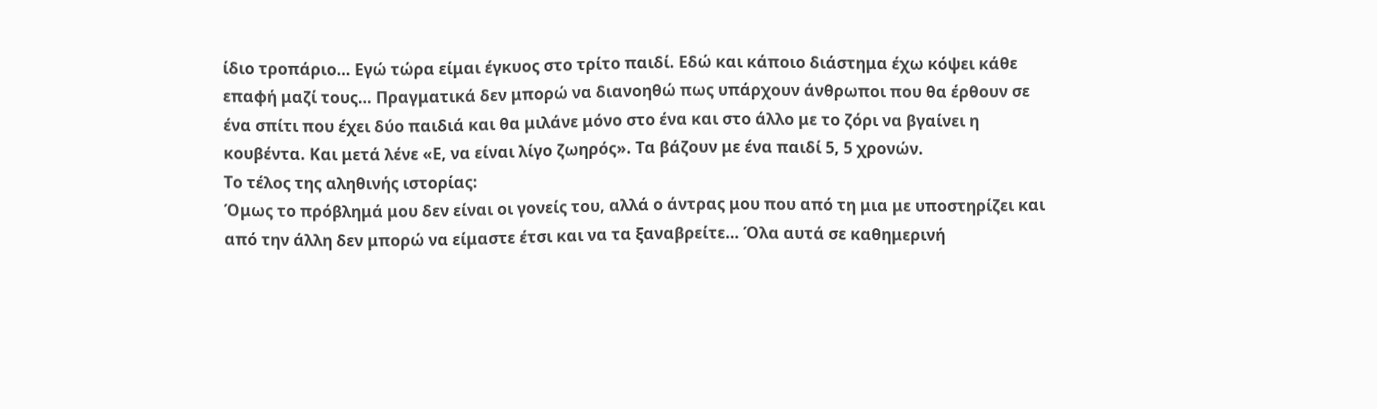ίδιο τροπάριο… Εγώ τώρα είμαι έγκυος στο τρίτο παιδί. Εδώ και κάποιο διάστημα έχω κόψει κάθε επαφή μαζί τους… Πραγματικά δεν μπορώ να διανοηθώ πως υπάρχουν άνθρωποι που θα έρθουν σε ένα σπίτι που έχει δύο παιδιά και θα μιλάνε μόνο στο ένα και στο άλλο με το ζόρι να βγαίνει η κουβέντα. Και μετά λένε «Ε, να είναι λίγο ζωηρός». Τα βάζουν με ένα παιδί 5, 5 χρονών.
Το τέλος της αληθινής ιστορίας:
Όμως το πρόβλημά μου δεν είναι οι γονείς του, αλλά ο άντρας μου που από τη μια με υποστηρίζει και από την άλλη δεν μπορώ να είμαστε έτσι και να τα ξαναβρείτε… Όλα αυτά σε καθημερινή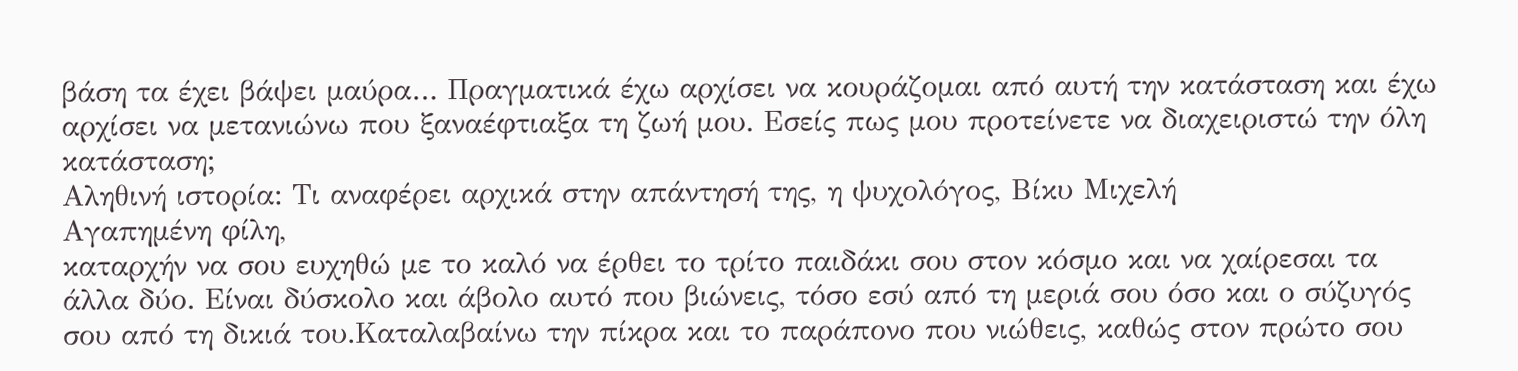βάση τα έχει βάψει μαύρα… Πραγματικά έχω αρχίσει να κουράζομαι από αυτή την κατάσταση και έχω αρχίσει να μετανιώνω που ξαναέφτιαξα τη ζωή μου. Εσείς πως μου προτείνετε να διαχειριστώ την όλη κατάσταση;
Αληθινή ιστορία: Τι αναφέρει αρχικά στην απάντησή της, η ψυχολόγος, Βίκυ Μιχελή
Αγαπημένη φίλη,
καταρχήν να σου ευχηθώ με το καλό να έρθει το τρίτο παιδάκι σου στον κόσμο και να χαίρεσαι τα άλλα δύο. Είναι δύσκολο και άβολο αυτό που βιώνεις, τόσο εσύ από τη μεριά σου όσο και ο σύζυγός σου από τη δικιά του.Καταλαβαίνω την πίκρα και το παράπονο που νιώθεις, καθώς στον πρώτο σου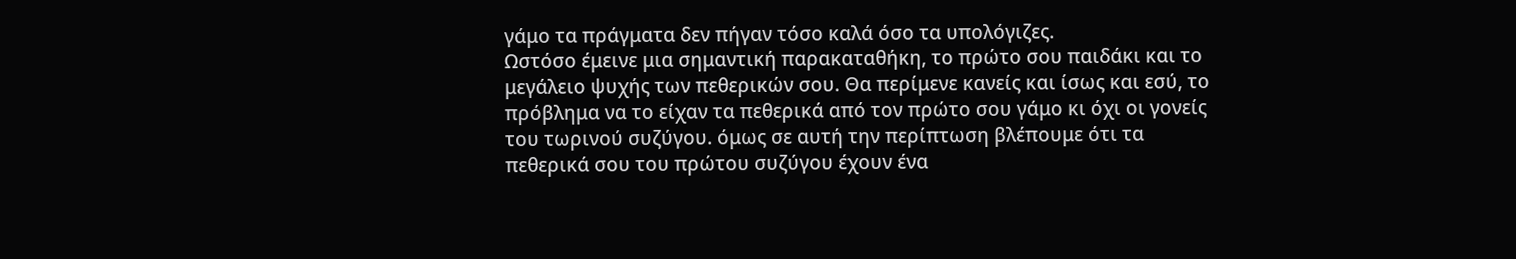γάμο τα πράγματα δεν πήγαν τόσο καλά όσο τα υπολόγιζες.
Ωστόσο έμεινε μια σημαντική παρακαταθήκη, το πρώτο σου παιδάκι και το μεγάλειο ψυχής των πεθερικών σου. Θα περίμενε κανείς και ίσως και εσύ, το πρόβλημα να το είχαν τα πεθερικά από τον πρώτο σου γάμο κι όχι οι γονείς του τωρινού συζύγου. όμως σε αυτή την περίπτωση βλέπουμε ότι τα πεθερικά σου του πρώτου συζύγου έχουν ένα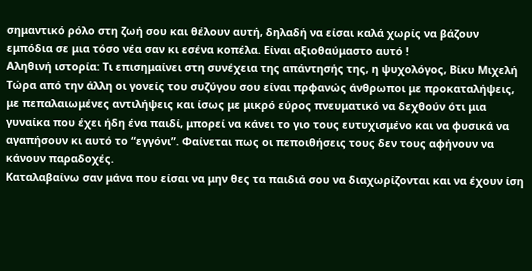σημαντικό ρόλο στη ζωή σου και θέλουν αυτή, δηλαδή να είσαι καλά χωρίς να βάζουν εμπόδια σε μια τόσο νέα σαν κι εσένα κοπέλα. Είναι αξιοθαύμαστο αυτό !
Αληθινή ιστορία: Τι επισημαίνει στη συνέχεια της απάντησής της, η ψυχολόγος, Βίκυ Μιχελή
Τώρα από την άλλη οι γονείς του συζύγου σου είναι πρφανώς άνθρωποι με προκαταλήψεις, με πεπαλαιωμένες αντιλήψεις και ίσως με μικρό εύρος πνευματικό να δεχθούν ότι μια γυναίκα που έχει ήδη ένα παιδί, μπορεί να κάνει το γιο τους ευτυχισμένο και να φυσικά να αγαπήσουν κι αυτό το “εγγόνι”. Φαίνεται πως οι πεποιθήσεις τους δεν τους αφήνουν να κάνουν παραδοχές.
Καταλαβαίνω σαν μάνα που είσαι να μην θες τα παιδιά σου να διαχωρίζονται και να έχουν ίση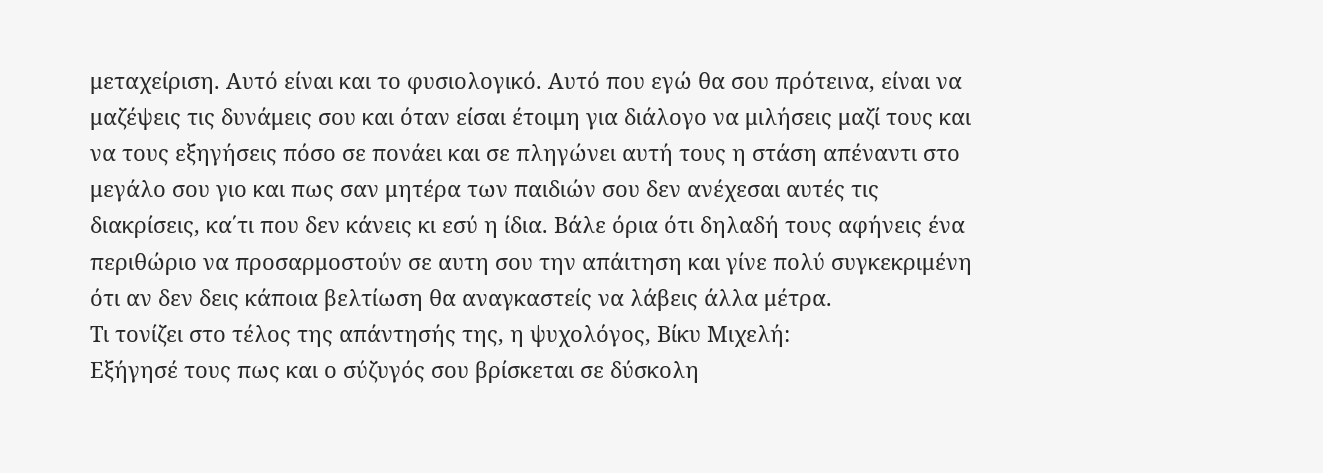μεταχείριση. Αυτό είναι και το φυσιολογικό. Αυτό που εγώ θα σου πρότεινα, είναι να μαζέψεις τις δυνάμεις σου και όταν είσαι έτοιμη για διάλογο να μιλήσεις μαζί τους και να τους εξηγήσεις πόσο σε πονάει και σε πληγώνει αυτή τους η στάση απέναντι στο μεγάλο σου γιο και πως σαν μητέρα των παιδιών σου δεν ανέχεσαι αυτές τις διακρίσεις, κα΄τι που δεν κάνεις κι εσύ η ίδια. Βάλε όρια ότι δηλαδή τους αφήνεις ένα περιθώριο να προσαρμοστούν σε αυτη σου την απάιτηση και γίνε πολύ συγκεκριμένη ότι αν δεν δεις κάποια βελτίωση θα αναγκαστείς να λάβεις άλλα μέτρα.
Τι τονίζει στο τέλος της απάντησής της, η ψυχολόγος, Βίκυ Μιχελή:
Εξήγησέ τους πως και ο σύζυγός σου βρίσκεται σε δύσκολη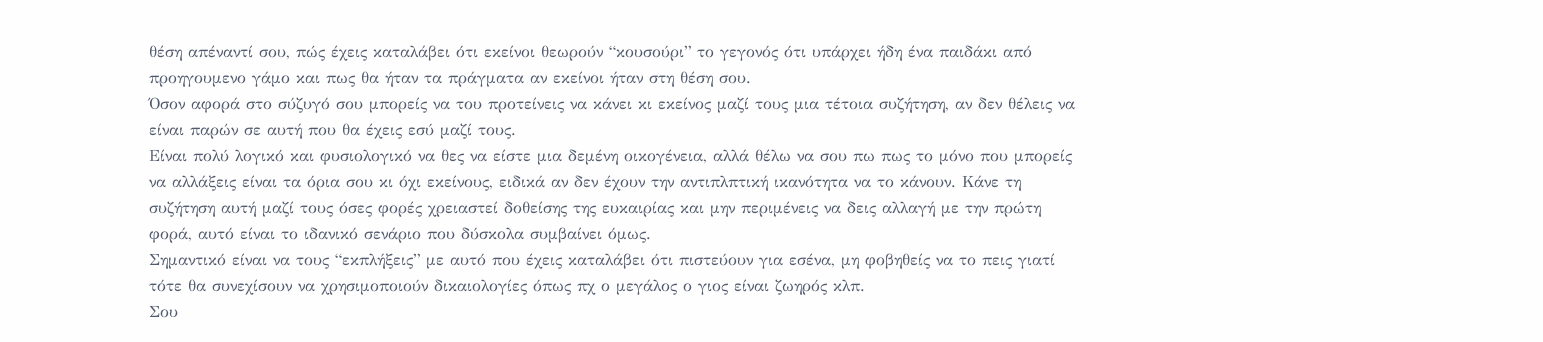θέση απέναντί σου, πώς έχεις καταλάβει ότι εκείνοι θεωρούν “κουσούρι” το γεγονός ότι υπάρχει ήδη ένα παιδάκι από προηγουμενο γάμο και πως θα ήταν τα πράγματα αν εκείνοι ήταν στη θέση σου.
Όσον αφορά στο σύζυγό σου μπορείς να του προτείνεις να κάνει κι εκείνος μαζί τους μια τέτοια συζήτηση, αν δεν θέλεις να είναι παρών σε αυτή που θα έχεις εσύ μαζί τους.
Είναι πολύ λογικό και φυσιολογικό να θες να είστε μια δεμένη οικογένεια, αλλά θέλω να σου πω πως το μόνο που μπορείς να αλλάξεις είναι τα όρια σου κι όχι εκείνους, ειδικά αν δεν έχουν την αντιπλπτική ικανότητα να το κάνουν. Κάνε τη συζήτηση αυτή μαζί τους όσες φορές χρειαστεί δοθείσης της ευκαιρίας και μην περιμένεις να δεις αλλαγή με την πρώτη φορά, αυτό είναι το ιδανικό σενάριο που δύσκολα συμβαίνει όμως.
Σημαντικό είναι να τους “εκπλήξεις” με αυτό που έχεις καταλάβει ότι πιστεύουν για εσένα, μη φοβηθείς να το πεις γιατί τότε θα συνεχίσουν να χρησιμοποιούν δικαιολογίες όπως πχ ο μεγάλος ο γιος είναι ζωηρός κλπ.
Σου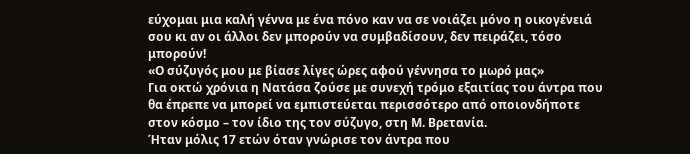εύχομαι μια καλή γέννα με ένα πόνο καν να σε νοιάζει μόνο η οικογένειά σου κι αν οι άλλοι δεν μπορούν να συμβαδίσουν, δεν πειράζει, τόσο μπορούν!
«Ο σύζυγός μου με βίασε λίγες ώρες αφού γέννησα το μωρό μας»
Για οκτώ χρόνια η Νατάσα ζούσε με συνεχή τρόμο εξαιτίας του άντρα που θα έπρεπε να μπορεί να εμπιστεύεται περισσότερο από οποιονδήποτε στον κόσμο – τον ίδιο της τον σύζυγο, στη Μ. Βρετανία.
Ήταν μόλις 17 ετών όταν γνώρισε τον άντρα που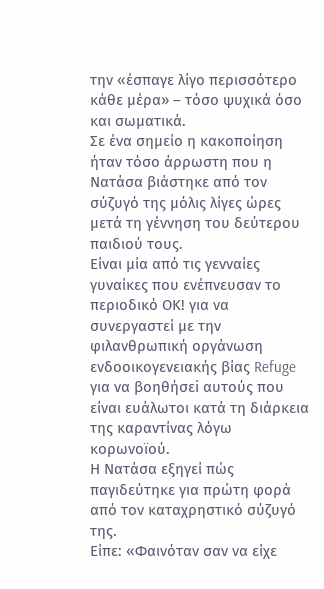την «έσπαγε λίγο περισσότερο κάθε μέρα» – τόσο ψυχικά όσο και σωματικά.
Σε ένα σημείο η κακοποίηση ήταν τόσο άρρωστη που η Νατάσα βιάστηκε από τον σύζυγό της μόλις λίγες ώρες μετά τη γέννηση του δεύτερου παιδιού τους.
Είναι μία από τις γενναίες γυναίκες που ενέπνευσαν το περιοδικό ΟΚ! για να συνεργαστεί με την φιλανθρωπική οργάνωση ενδοοικογενειακής βίας Refuge για να βοηθήσεi αυτούς που είναι ευάλωτοι κατά τη διάρκεια της καραντίνας λόγω κορωνοϊού.
Η Νατάσα εξηγεί πώς παγιδεύτηκε για πρώτη φορά από τον καταχρηστικό σύζυγό της.
Είπε: «Φαινόταν σαν να είχε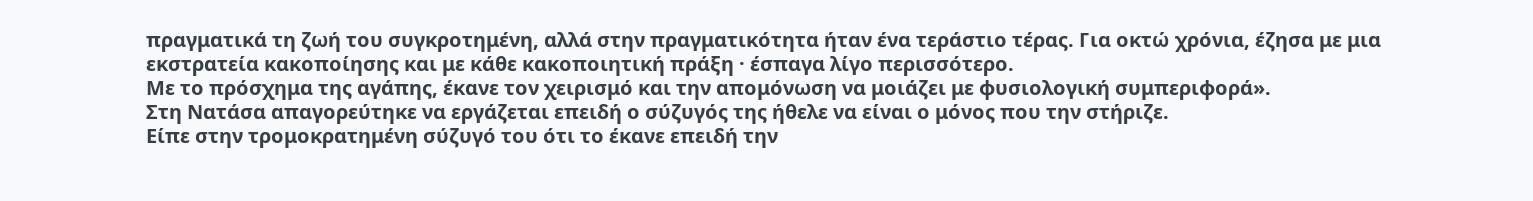πραγματικά τη ζωή του συγκροτημένη, αλλά στην πραγματικότητα ήταν ένα τεράστιο τέρας. Για οκτώ χρόνια, έζησα με μια εκστρατεία κακοποίησης και με κάθε κακοποιητική πράξη · έσπαγα λίγο περισσότερο.
Με το πρόσχημα της αγάπης, έκανε τον χειρισμό και την απομόνωση να μοιάζει με φυσιολογική συμπεριφορά».
Στη Νατάσα απαγορεύτηκε να εργάζεται επειδή ο σύζυγός της ήθελε να είναι ο μόνος που την στήριζε.
Είπε στην τρομοκρατημένη σύζυγό του ότι το έκανε επειδή την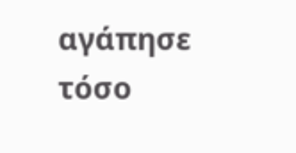αγάπησε τόσο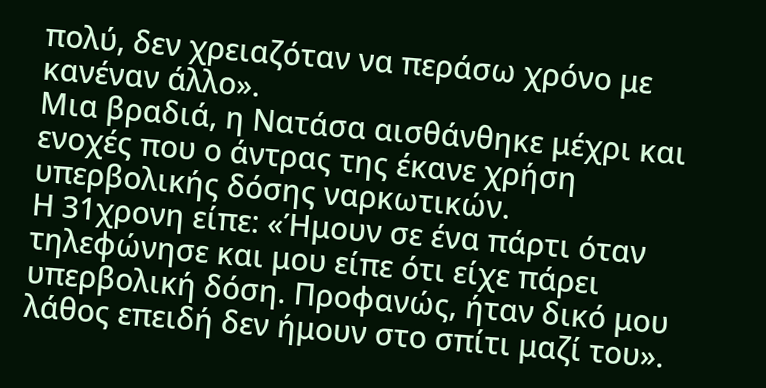πολύ, δεν χρειαζόταν να περάσω χρόνο με κανέναν άλλο».
Μια βραδιά, η Νατάσα αισθάνθηκε μέχρι και ενοχές που ο άντρας της έκανε χρήση υπερβολικής δόσης ναρκωτικών.
Η 31χρονη είπε: «Ήμουν σε ένα πάρτι όταν τηλεφώνησε και μου είπε ότι είχε πάρει υπερβολική δόση. Προφανώς, ήταν δικό μου λάθος επειδή δεν ήμουν στο σπίτι μαζί του».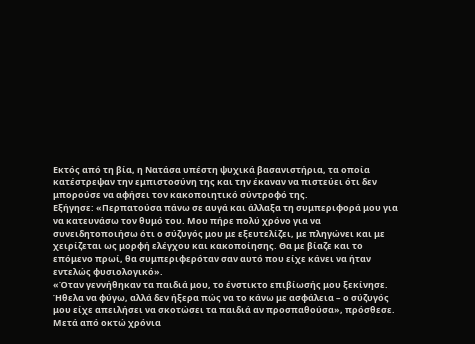Εκτός από τη βία, η Νατάσα υπέστη ψυχικά βασανιστήρια, τα οποία κατέστρεψαν την εμπιστοσύνη της και την έκαναν να πιστεύει ότι δεν μπορούσε να αφήσει τον κακοποιητικό σύντροφό της.
Εξήγησε: «Περπατούσα πάνω σε αυγά και άλλαξα τη συμπεριφορά μου για να κατευνάσω τον θυμό του. Μου πήρε πολύ χρόνο για να συνειδητοποιήσω ότι ο σύζυγός μου με εξευτελίζει, με πληγώνει και με χειρίζεται ως μορφή ελέγχου και κακοποίησης. Θα με βίαζε και το επόμενο πρωί, θα συμπεριφερόταν σαν αυτό που είχε κάνει να ήταν εντελώς φυσιολογικό».
«Όταν γεννήθηκαν τα παιδιά μου, το ένστικτο επιβίωσής μου ξεκίνησε. Ήθελα να φύγω, αλλά δεν ήξερα πώς να το κάνω με ασφάλεια – ο σύζυγός μου είχε απειλήσει να σκοτώσει τα παιδιά αν προσπαθούσα», πρόσθεσε.
Μετά από οκτώ χρόνια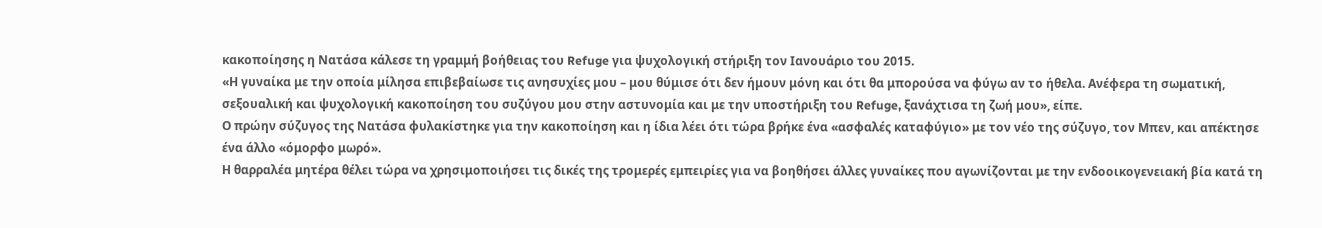κακοποίησης η Νατάσα κάλεσε τη γραμμή βοήθειας του Refuge για ψυχολογική στήριξη τον Ιανουάριο του 2015.
«Η γυναίκα με την οποία μίλησα επιβεβαίωσε τις ανησυχίες μου – μου θύμισε ότι δεν ήμουν μόνη και ότι θα μπορούσα να φύγω αν το ήθελα. Ανέφερα τη σωματική, σεξουαλική και ψυχολογική κακοποίηση του συζύγου μου στην αστυνομία και με την υποστήριξη του Refuge, ξανάχτισα τη ζωή μου», είπε.
Ο πρώην σύζυγος της Νατάσα φυλακίστηκε για την κακοποίηση και η ίδια λέει ότι τώρα βρήκε ένα «ασφαλές καταφύγιο» με τον νέο της σύζυγο, τον Μπεν, και απέκτησε ένα άλλο «όμορφο μωρό».
Η θαρραλέα μητέρα θέλει τώρα να χρησιμοποιήσει τις δικές της τρομερές εμπειρίες για να βοηθήσει άλλες γυναίκες που αγωνίζονται με την ενδοοικογενειακή βία κατά τη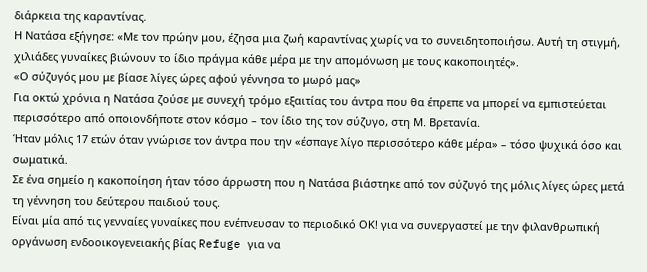διάρκεια της καραντίνας.
Η Νατάσα εξήγησε: «Με τον πρώην μου, έζησα μια ζωή καραντίνας χωρίς να το συνειδητοποιήσω. Αυτή τη στιγμή, χιλιάδες γυναίκες βιώνουν το ίδιο πράγμα κάθε μέρα με την απομόνωση με τους κακοποιητές».
«Ο σύζυγός μου με βίασε λίγες ώρες αφού γέννησα το μωρό μας»
Για οκτώ χρόνια η Νατάσα ζούσε με συνεχή τρόμο εξαιτίας του άντρα που θα έπρεπε να μπορεί να εμπιστεύεται περισσότερο από οποιονδήποτε στον κόσμο – τον ίδιο της τον σύζυγο, στη Μ. Βρετανία.
Ήταν μόλις 17 ετών όταν γνώρισε τον άντρα που την «έσπαγε λίγο περισσότερο κάθε μέρα» – τόσο ψυχικά όσο και σωματικά.
Σε ένα σημείο η κακοποίηση ήταν τόσο άρρωστη που η Νατάσα βιάστηκε από τον σύζυγό της μόλις λίγες ώρες μετά τη γέννηση του δεύτερου παιδιού τους.
Είναι μία από τις γενναίες γυναίκες που ενέπνευσαν το περιοδικό ΟΚ! για να συνεργαστεί με την φιλανθρωπική οργάνωση ενδοοικογενειακής βίας Refuge για να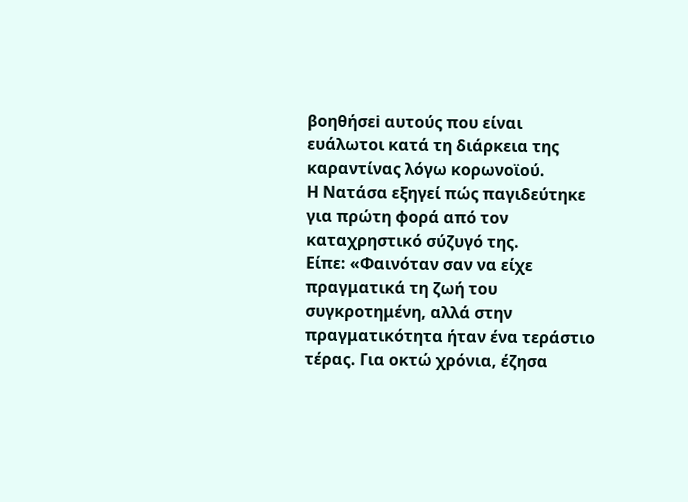βοηθήσεi αυτούς που είναι ευάλωτοι κατά τη διάρκεια της καραντίνας λόγω κορωνοϊού.
Η Νατάσα εξηγεί πώς παγιδεύτηκε για πρώτη φορά από τον καταχρηστικό σύζυγό της.
Είπε: «Φαινόταν σαν να είχε πραγματικά τη ζωή του συγκροτημένη, αλλά στην πραγματικότητα ήταν ένα τεράστιο τέρας. Για οκτώ χρόνια, έζησα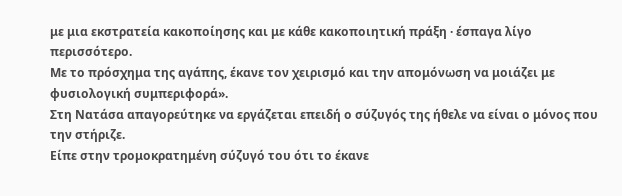με μια εκστρατεία κακοποίησης και με κάθε κακοποιητική πράξη · έσπαγα λίγο περισσότερο.
Με το πρόσχημα της αγάπης, έκανε τον χειρισμό και την απομόνωση να μοιάζει με φυσιολογική συμπεριφορά».
Στη Νατάσα απαγορεύτηκε να εργάζεται επειδή ο σύζυγός της ήθελε να είναι ο μόνος που την στήριζε.
Είπε στην τρομοκρατημένη σύζυγό του ότι το έκανε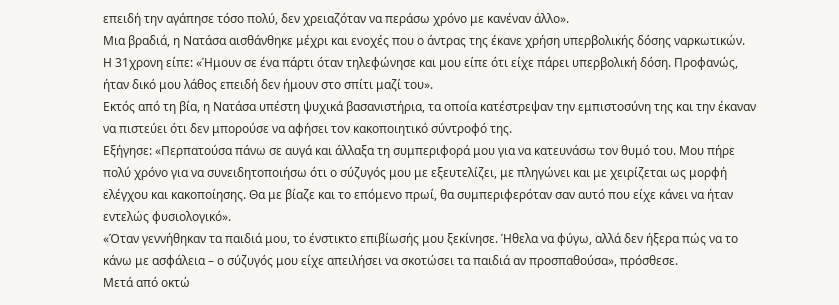επειδή την αγάπησε τόσο πολύ, δεν χρειαζόταν να περάσω χρόνο με κανέναν άλλο».
Μια βραδιά, η Νατάσα αισθάνθηκε μέχρι και ενοχές που ο άντρας της έκανε χρήση υπερβολικής δόσης ναρκωτικών.
Η 31χρονη είπε: «Ήμουν σε ένα πάρτι όταν τηλεφώνησε και μου είπε ότι είχε πάρει υπερβολική δόση. Προφανώς, ήταν δικό μου λάθος επειδή δεν ήμουν στο σπίτι μαζί του».
Εκτός από τη βία, η Νατάσα υπέστη ψυχικά βασανιστήρια, τα οποία κατέστρεψαν την εμπιστοσύνη της και την έκαναν να πιστεύει ότι δεν μπορούσε να αφήσει τον κακοποιητικό σύντροφό της.
Εξήγησε: «Περπατούσα πάνω σε αυγά και άλλαξα τη συμπεριφορά μου για να κατευνάσω τον θυμό του. Μου πήρε πολύ χρόνο για να συνειδητοποιήσω ότι ο σύζυγός μου με εξευτελίζει, με πληγώνει και με χειρίζεται ως μορφή ελέγχου και κακοποίησης. Θα με βίαζε και το επόμενο πρωί, θα συμπεριφερόταν σαν αυτό που είχε κάνει να ήταν εντελώς φυσιολογικό».
«Όταν γεννήθηκαν τα παιδιά μου, το ένστικτο επιβίωσής μου ξεκίνησε. Ήθελα να φύγω, αλλά δεν ήξερα πώς να το κάνω με ασφάλεια – ο σύζυγός μου είχε απειλήσει να σκοτώσει τα παιδιά αν προσπαθούσα», πρόσθεσε.
Μετά από οκτώ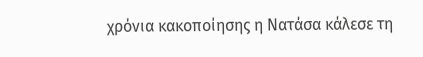χρόνια κακοποίησης η Νατάσα κάλεσε τη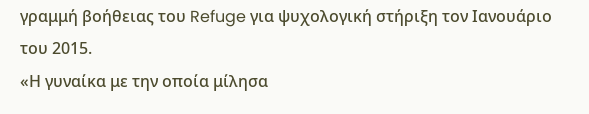γραμμή βοήθειας του Refuge για ψυχολογική στήριξη τον Ιανουάριο του 2015.
«Η γυναίκα με την οποία μίλησα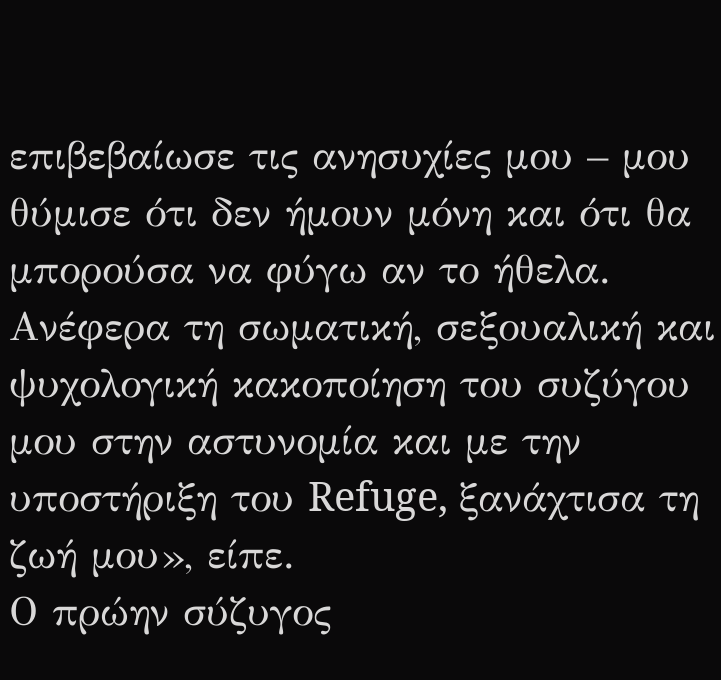επιβεβαίωσε τις ανησυχίες μου – μου θύμισε ότι δεν ήμουν μόνη και ότι θα μπορούσα να φύγω αν το ήθελα. Ανέφερα τη σωματική, σεξουαλική και ψυχολογική κακοποίηση του συζύγου μου στην αστυνομία και με την υποστήριξη του Refuge, ξανάχτισα τη ζωή μου», είπε.
Ο πρώην σύζυγος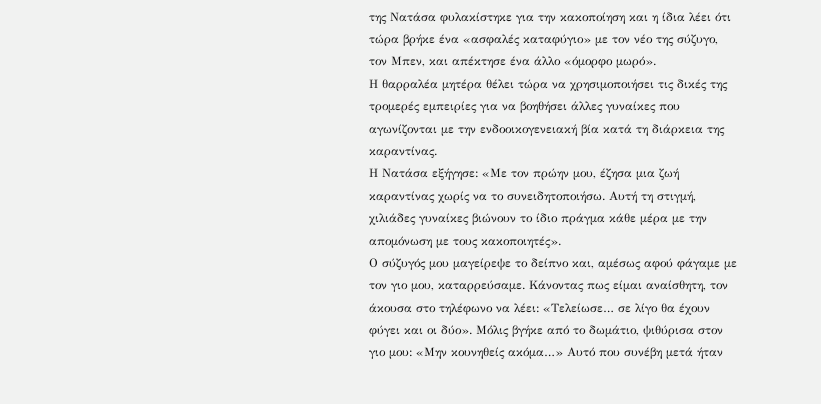της Νατάσα φυλακίστηκε για την κακοποίηση και η ίδια λέει ότι τώρα βρήκε ένα «ασφαλές καταφύγιο» με τον νέο της σύζυγο, τον Μπεν, και απέκτησε ένα άλλο «όμορφο μωρό».
Η θαρραλέα μητέρα θέλει τώρα να χρησιμοποιήσει τις δικές της τρομερές εμπειρίες για να βοηθήσει άλλες γυναίκες που αγωνίζονται με την ενδοοικογενειακή βία κατά τη διάρκεια της καραντίνας.
Η Νατάσα εξήγησε: «Με τον πρώην μου, έζησα μια ζωή καραντίνας χωρίς να το συνειδητοποιήσω. Αυτή τη στιγμή, χιλιάδες γυναίκες βιώνουν το ίδιο πράγμα κάθε μέρα με την απομόνωση με τους κακοποιητές».
Ο σύζυγός μου μαγείρεψε το δείπνο και, αμέσως αφού φάγαμε με τον γιο μου, καταρρεύσαμε. Κάνοντας πως είμαι αναίσθητη, τον άκουσα στο τηλέφωνο να λέει: «Τελείωσε… σε λίγο θα έχουν φύγει και οι δύο». Μόλις βγήκε από το δωμάτιο, ψιθύρισα στον γιο μου: «Μην κουνηθείς ακόμα…» Αυτό που συνέβη μετά ήταν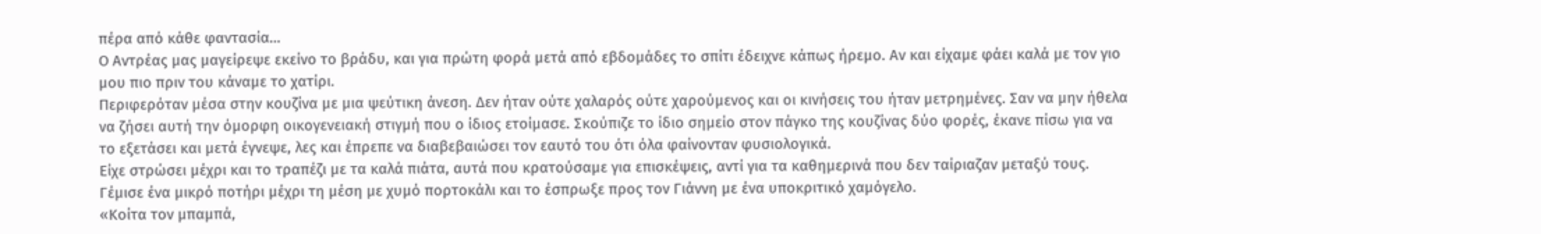πέρα από κάθε φαντασία…
Ο Αντρέας μας μαγείρεψε εκείνο το βράδυ, και για πρώτη φορά μετά από εβδομάδες το σπίτι έδειχνε κάπως ήρεμο. Αν και είχαμε φάει καλά με τον γιο μου πιο πριν του κάναμε το χατίρι.
Περιφερόταν μέσα στην κουζίνα με μια ψεύτικη άνεση. Δεν ήταν ούτε χαλαρός ούτε χαρούμενος και οι κινήσεις του ήταν μετρημένες. Σαν να μην ήθελα να ζήσει αυτή την όμορφη οικογενειακή στιγμή που ο ίδιος ετοίμασε. Σκούπιζε το ίδιο σημείο στον πάγκο της κουζίνας δύο φορές, έκανε πίσω για να το εξετάσει και μετά έγνεψε, λες και έπρεπε να διαβεβαιώσει τον εαυτό του ότι όλα φαίνονταν φυσιολογικά.
Είχε στρώσει μέχρι και το τραπέζι με τα καλά πιάτα, αυτά που κρατούσαμε για επισκέψεις, αντί για τα καθημερινά που δεν ταίριαζαν μεταξύ τους. Γέμισε ένα μικρό ποτήρι μέχρι τη μέση με χυμό πορτοκάλι και το έσπρωξε προς τον Γιάννη με ένα υποκριτικό χαμόγελο.
«Κοίτα τον μπαμπά,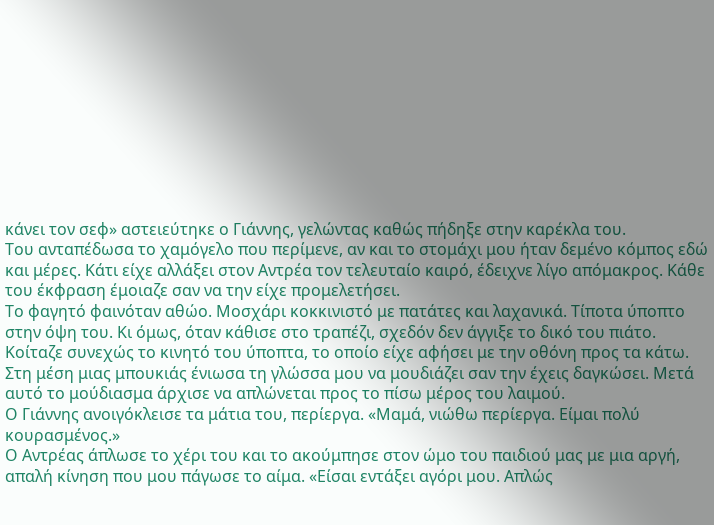κάνει τον σεφ» αστειεύτηκε ο Γιάννης, γελώντας καθώς πήδηξε στην καρέκλα του.
Του ανταπέδωσα το χαμόγελο που περίμενε, αν και το στομάχι μου ήταν δεμένο κόμπος εδώ και μέρες. Κάτι είχε αλλάξει στον Αντρέα τον τελευταίο καιρό, έδειχνε λίγο απόμακρος. Κάθε του έκφραση έμοιαζε σαν να την είχε προμελετήσει.
Το φαγητό φαινόταν αθώο. Μοσχάρι κοκκινιστό με πατάτες και λαχανικά. Τίποτα ύποπτο στην όψη του. Κι όμως, όταν κάθισε στο τραπέζι, σχεδόν δεν άγγιξε το δικό του πιάτο.
Κοίταζε συνεχώς το κινητό του ύποπτα, το οποίο είχε αφήσει με την οθόνη προς τα κάτω.
Στη μέση μιας μπουκιάς ένιωσα τη γλώσσα μου να μουδιάζει σαν την έχεις δαγκώσει. Μετά αυτό το μούδιασμα άρχισε να απλώνεται προς το πίσω μέρος του λαιμού.
Ο Γιάννης ανοιγόκλεισε τα μάτια του, περίεργα. «Μαμά, νιώθω περίεργα. Είμαι πολύ κουρασμένος.»
Ο Αντρέας άπλωσε το χέρι του και το ακούμπησε στον ώμο του παιδιού μας με μια αργή, απαλή κίνηση που μου πάγωσε το αίμα. «Είσαι εντάξει αγόρι μου. Απλώς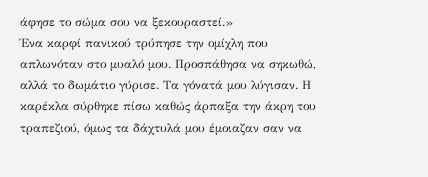άφησε το σώμα σου να ξεκουραστεί.»
Ένα καρφί πανικού τρύπησε την ομίχλη που απλωνόταν στο μυαλό μου. Προσπάθησα να σηκωθώ, αλλά το δωμάτιο γύρισε. Τα γόνατά μου λύγισαν. Η καρέκλα σύρθηκε πίσω καθώς άρπαξα την άκρη του τραπεζιού, όμως τα δάχτυλά μου έμοιαζαν σαν να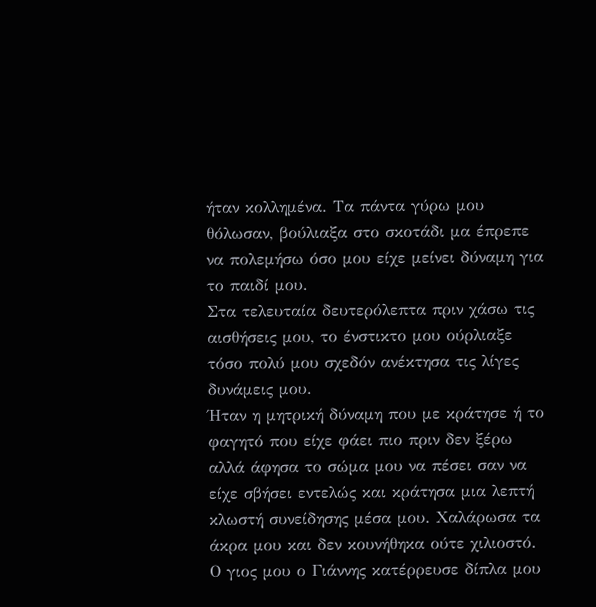ήταν κολλημένα. Τα πάντα γύρω μου θόλωσαν, βούλιαξα στο σκοτάδι μα έπρεπε να πολεμήσω όσο μου είχε μείνει δύναμη για το παιδί μου.
Στα τελευταία δευτερόλεπτα πριν χάσω τις αισθήσεις μου, το ένστικτο μου ούρλιαξε τόσο πολύ μου σχεδόν ανέκτησα τις λίγες δυνάμεις μου.
Ήταν η μητρική δύναμη που με κράτησε ή το φαγητό που είχε φάει πιο πριν δεν ξέρω αλλά άφησα το σώμα μου να πέσει σαν να είχε σβήσει εντελώς και κράτησα μια λεπτή κλωστή συνείδησης μέσα μου. Χαλάρωσα τα άκρα μου και δεν κουνήθηκα ούτε χιλιοστό.
Ο γιος μου ο Γιάννης κατέρρευσε δίπλα μου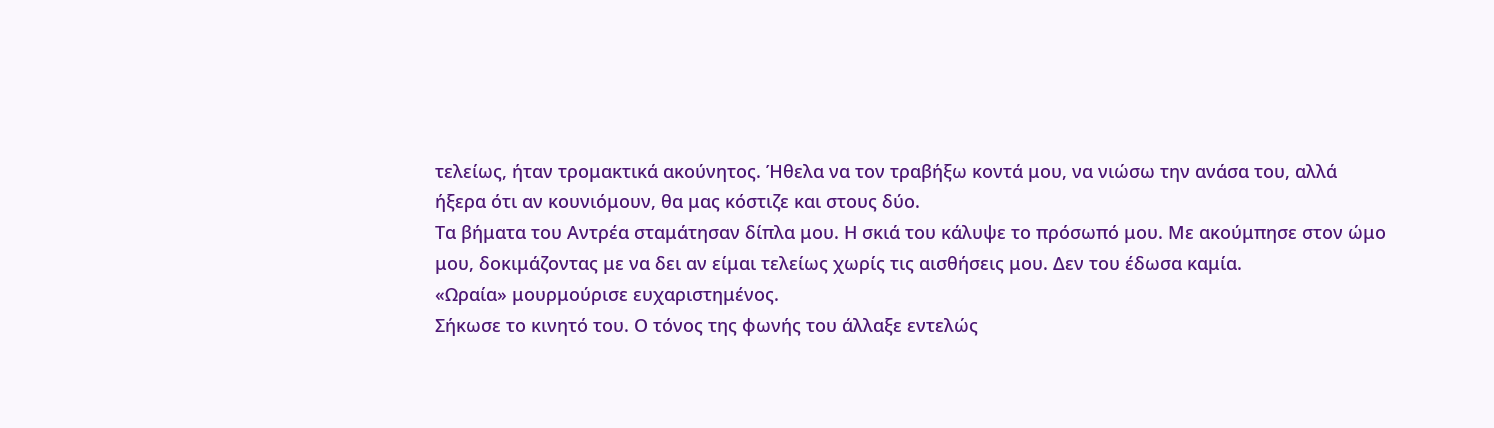τελείως, ήταν τρομακτικά ακούνητος. Ήθελα να τον τραβήξω κοντά μου, να νιώσω την ανάσα του, αλλά ήξερα ότι αν κουνιόμουν, θα μας κόστιζε και στους δύο.
Τα βήματα του Αντρέα σταμάτησαν δίπλα μου. Η σκιά του κάλυψε το πρόσωπό μου. Με ακούμπησε στον ώμο μου, δοκιμάζοντας με να δει αν είμαι τελείως χωρίς τις αισθήσεις μου. Δεν του έδωσα καμία.
«Ωραία» μουρμούρισε ευχαριστημένος.
Σήκωσε το κινητό του. Ο τόνος της φωνής του άλλαξε εντελώς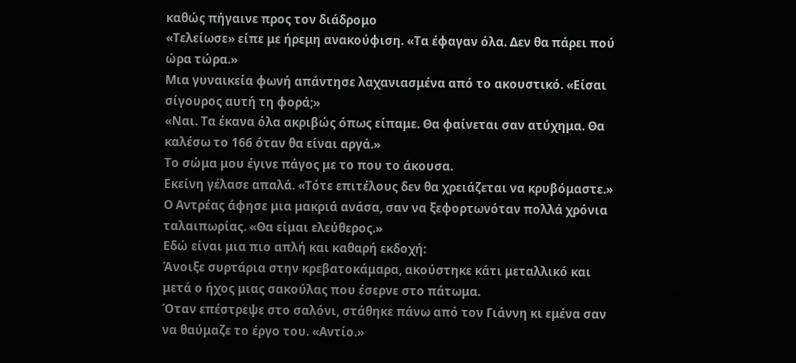καθώς πήγαινε προς τον διάδρομο
«Τελείωσε» είπε με ήρεμη ανακούφιση. «Τα έφαγαν όλα. Δεν θα πάρει πού ώρα τώρα.»
Μια γυναικεία φωνή απάντησε λαχανιασμένα από το ακουστικό. «Είσαι σίγουρος αυτή τη φορά;»
«Ναι. Τα έκανα όλα ακριβώς όπως είπαμε. Θα φαίνεται σαν ατύχημα. Θα καλέσω το 166 όταν θα είναι αργά.»
Το σώμα μου έγινε πάγος με το που το άκουσα.
Εκείνη γέλασε απαλά. «Τότε επιτέλους δεν θα χρειάζεται να κρυβόμαστε.»
Ο Αντρέας άφησε μια μακριά ανάσα, σαν να ξεφορτωνόταν πολλά χρόνια ταλαιπωρίας. «Θα είμαι ελεύθερος.»
Εδώ είναι μια πιο απλή και καθαρή εκδοχή:
Άνοιξε συρτάρια στην κρεβατοκάμαρα, ακούστηκε κάτι μεταλλικό και μετά ο ήχος μιας σακούλας που έσερνε στο πάτωμα.
Όταν επέστρεψε στο σαλόνι, στάθηκε πάνω από τον Γιάννη κι εμένα σαν να θαύμαζε το έργο του. «Αντίο.»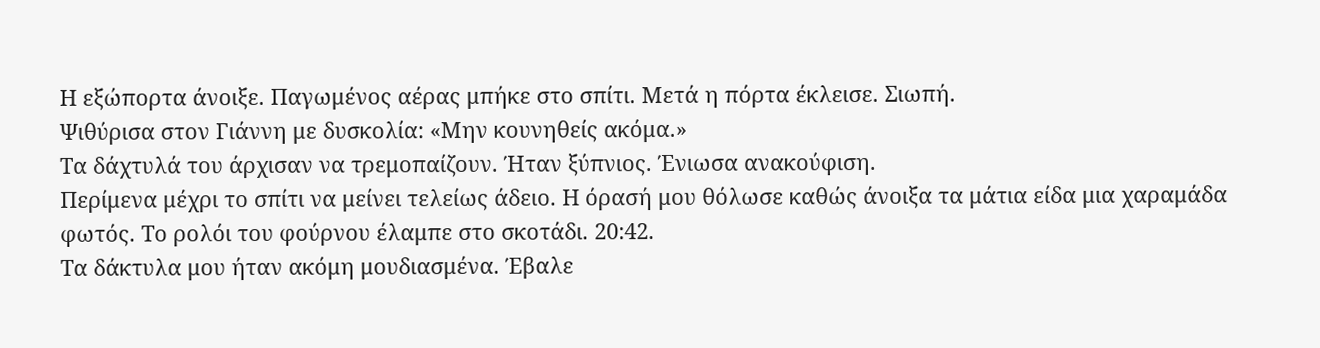Η εξώπορτα άνοιξε. Παγωμένος αέρας μπήκε στο σπίτι. Μετά η πόρτα έκλεισε. Σιωπή.
Ψιθύρισα στον Γιάννη με δυσκολία: «Μην κουνηθείς ακόμα.»
Τα δάχτυλά του άρχισαν να τρεμοπαίζουν. Ήταν ξύπνιος. Ένιωσα ανακούφιση.
Περίμενα μέχρι το σπίτι να μείνει τελείως άδειο. Η όρασή μου θόλωσε καθώς άνοιξα τα μάτια είδα μια χαραμάδα φωτός. Το ρολόι του φούρνου έλαμπε στο σκοτάδι. 20:42.
Τα δάκτυλα μου ήταν ακόμη μουδιασμένα. Έβαλε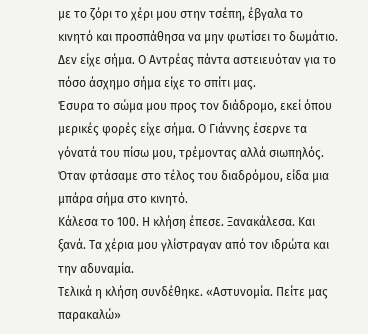με το ζόρι το χέρι μου στην τσέπη, έβγαλα το κινητό και προσπάθησα να μην φωτίσει το δωμάτιο. Δεν είχε σήμα. Ο Αντρέας πάντα αστειευόταν για το πόσο άσχημο σήμα είχε το σπίτι μας.
Έσυρα το σώμα μου προς τον διάδρομο, εκεί όπου μερικές φορές είχε σήμα. Ο Γιάννης έσερνε τα γόνατά του πίσω μου, τρέμοντας αλλά σιωπηλός. Όταν φτάσαμε στο τέλος του διαδρόμου, είδα μια μπάρα σήμα στο κινητό.
Κάλεσα το 100. Η κλήση έπεσε. Ξανακάλεσα. Και ξανά. Τα χέρια μου γλίστραγαν από τον ιδρώτα και την αδυναμία.
Τελικά η κλήση συνδέθηκε. «Αστυνομία. Πείτε μας παρακαλώ»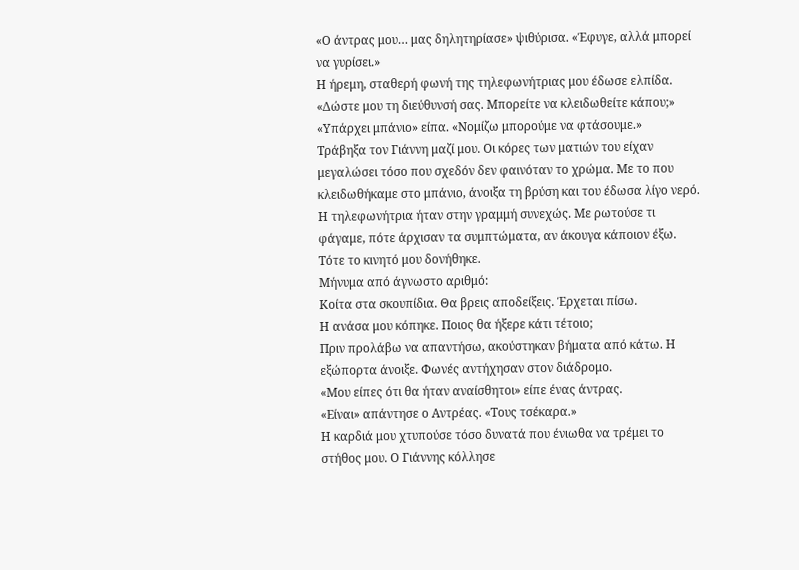«Ο άντρας μου… μας δηλητηρίασε» ψιθύρισα. «Έφυγε, αλλά μπορεί να γυρίσει.»
Η ήρεμη, σταθερή φωνή της τηλεφωνήτριας μου έδωσε ελπίδα. «Δώστε μου τη διεύθυνσή σας. Μπορείτε να κλειδωθείτε κάπου;»
«Υπάρχει μπάνιο» είπα. «Νομίζω μπορούμε να φτάσουμε.»
Τράβηξα τον Γιάννη μαζί μου. Οι κόρες των ματιών του είχαν μεγαλώσει τόσο που σχεδόν δεν φαινόταν το χρώμα. Με το που κλειδωθήκαμε στο μπάνιο, άνοιξα τη βρύση και του έδωσα λίγο νερό.
Η τηλεφωνήτρια ήταν στην γραμμή συνεχώς. Με ρωτούσε τι φάγαμε, πότε άρχισαν τα συμπτώματα, αν άκουγα κάποιον έξω.
Τότε το κινητό μου δονήθηκε.
Μήνυμα από άγνωστο αριθμό:
Κοίτα στα σκουπίδια. Θα βρεις αποδείξεις. Έρχεται πίσω.
Η ανάσα μου κόπηκε. Ποιος θα ήξερε κάτι τέτοιο;
Πριν προλάβω να απαντήσω, ακούστηκαν βήματα από κάτω. Η εξώπορτα άνοιξε. Φωνές αντήχησαν στον διάδρομο.
«Μου είπες ότι θα ήταν αναίσθητοι» είπε ένας άντρας.
«Είναι» απάντησε ο Αντρέας. «Τους τσέκαρα.»
Η καρδιά μου χτυπούσε τόσο δυνατά που ένιωθα να τρέμει το στήθος μου. Ο Γιάννης κόλλησε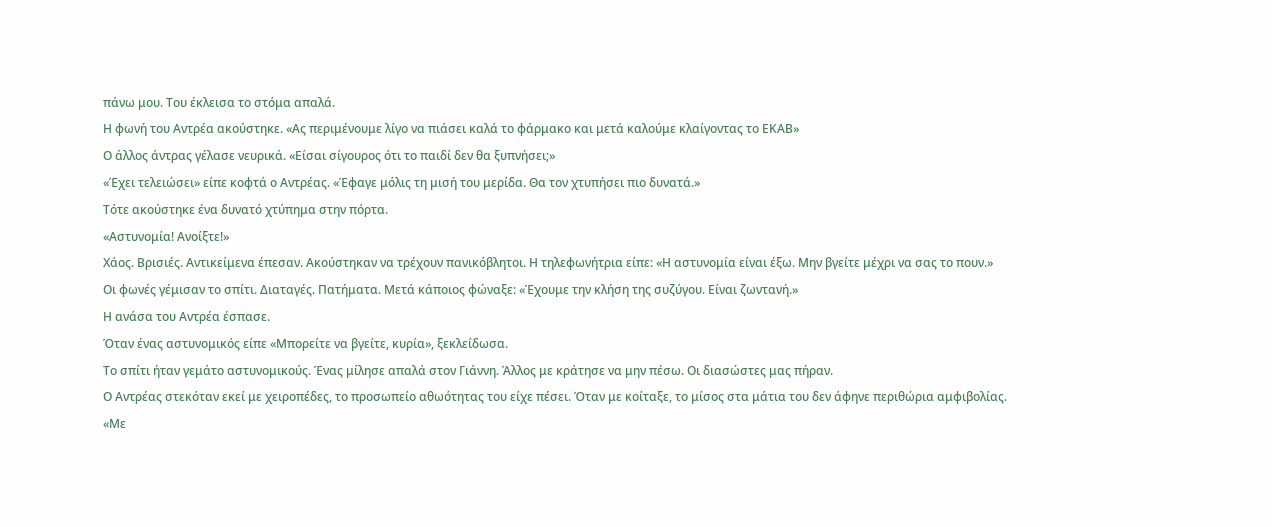πάνω μου. Του έκλεισα το στόμα απαλά.
Η φωνή του Αντρέα ακούστηκε. «Ας περιμένουμε λίγο να πιάσει καλά το φάρμακο και μετά καλούμε κλαίγοντας το ΕΚΑΒ»
Ο άλλος άντρας γέλασε νευρικά. «Είσαι σίγουρος ότι το παιδί δεν θα ξυπνήσει;»
«Έχει τελειώσει» είπε κοφτά ο Αντρέας. «Έφαγε μόλις τη μισή του μερίδα. Θα τον χτυπήσει πιο δυνατά.»
Τότε ακούστηκε ένα δυνατό χτύπημα στην πόρτα.
«Αστυνομία! Ανοίξτε!»
Χάος. Βρισιές. Αντικείμενα έπεσαν. Ακούστηκαν να τρέχουν πανικόβλητοι. Η τηλεφωνήτρια είπε: «Η αστυνομία είναι έξω. Μην βγείτε μέχρι να σας το πουν.»
Οι φωνές γέμισαν το σπίτι. Διαταγές. Πατήματα. Μετά κάποιος φώναξε: «Έχουμε την κλήση της συζύγου. Είναι ζωντανή.»
Η ανάσα του Αντρέα έσπασε.
Όταν ένας αστυνομικός είπε «Μπορείτε να βγείτε, κυρία», ξεκλείδωσα.
Το σπίτι ήταν γεμάτο αστυνομικούς. Ένας μίλησε απαλά στον Γιάννη. Άλλος με κράτησε να μην πέσω. Οι διασώστες μας πήραν.
Ο Αντρέας στεκόταν εκεί με χειροπέδες, το προσωπείο αθωότητας του είχε πέσει. Όταν με κοίταξε, το μίσος στα μάτια του δεν άφηνε περιθώρια αμφιβολίας.
«Με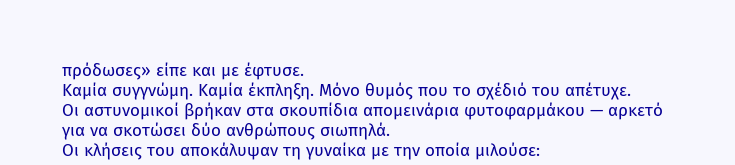πρόδωσες» είπε και με έφτυσε.
Καμία συγγνώμη. Καμία έκπληξη. Μόνο θυμός που το σχέδιό του απέτυχε.
Οι αστυνομικοί βρήκαν στα σκουπίδια απομεινάρια φυτοφαρμάκου — αρκετό για να σκοτώσει δύο ανθρώπους σιωπηλά.
Οι κλήσεις του αποκάλυψαν τη γυναίκα με την οποία μιλούσε: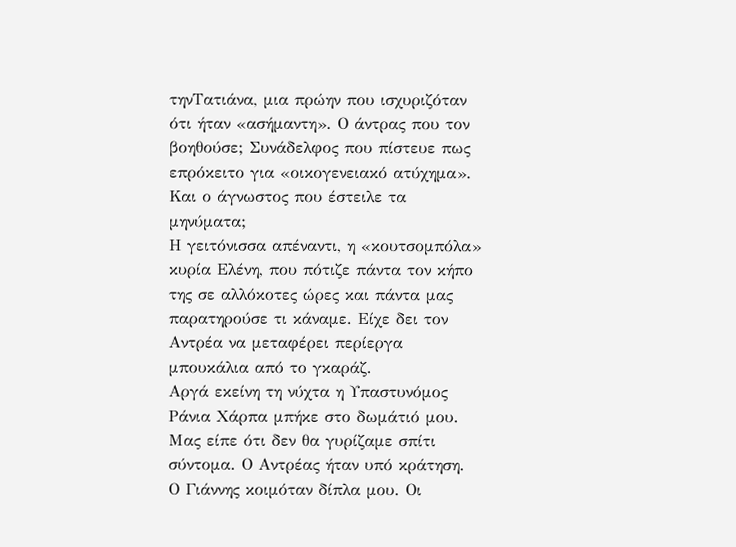τηνΤατιάνα, μια πρώην που ισχυριζόταν ότι ήταν «ασήμαντη». Ο άντρας που τον βοηθούσε; Συνάδελφος που πίστευε πως επρόκειτο για «οικογενειακό ατύχημα».
Και ο άγνωστος που έστειλε τα μηνύματα;
Η γειτόνισσα απέναντι, η «κουτσομπόλα» κυρία Ελένη, που πότιζε πάντα τον κήπο της σε αλλόκοτες ώρες και πάντα μας παρατηρούσε τι κάναμε. Είχε δει τον Αντρέα να μεταφέρει περίεργα μπουκάλια από το γκαράζ.
Αργά εκείνη τη νύχτα η Υπαστυνόμος Ράνια Χάρπα μπήκε στο δωμάτιό μου. Μας είπε ότι δεν θα γυρίζαμε σπίτι σύντομα. Ο Αντρέας ήταν υπό κράτηση.
Ο Γιάννης κοιμόταν δίπλα μου. Οι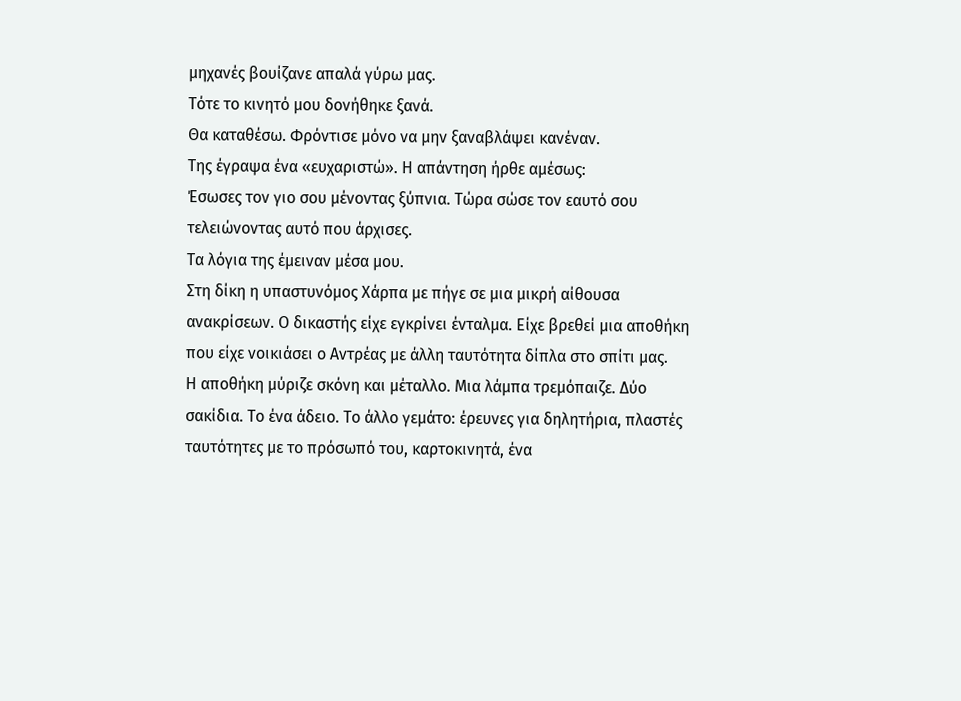μηχανές βουίζανε απαλά γύρω μας.
Τότε το κινητό μου δονήθηκε ξανά.
Θα καταθέσω. Φρόντισε μόνο να μην ξαναβλάψει κανέναν.
Της έγραψα ένα «ευχαριστώ». Η απάντηση ήρθε αμέσως:
Έσωσες τον γιο σου μένοντας ξύπνια. Τώρα σώσε τον εαυτό σου τελειώνοντας αυτό που άρχισες.
Τα λόγια της έμειναν μέσα μου.
Στη δίκη η υπαστυνόμος Χάρπα με πήγε σε μια μικρή αίθουσα ανακρίσεων. Ο δικαστής είχε εγκρίνει ένταλμα. Είχε βρεθεί μια αποθήκη που είχε νοικιάσει ο Αντρέας με άλλη ταυτότητα δίπλα στο σπίτι μας.
Η αποθήκη μύριζε σκόνη και μέταλλο. Μια λάμπα τρεμόπαιζε. Δύο σακίδια. Το ένα άδειο. Το άλλο γεμάτο: έρευνες για δηλητήρια, πλαστές ταυτότητες με το πρόσωπό του, καρτοκινητά, ένα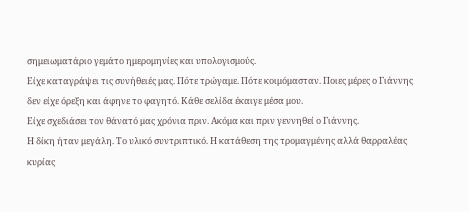σημειωματάριο γεμάτο ημερομηνίες και υπολογισμούς.
Είχε καταγράψει τις συνήθειές μας. Πότε τρώγαμε. Πότε κοιμόμασταν. Ποιες μέρες ο Γιάννης δεν είχε όρεξη και άφηνε το φαγητό. Κάθε σελίδα έκαιγε μέσα μου.
Είχε σχεδιάσει τον θάνατό μας χρόνια πριν. Ακόμα και πριν γεννηθεί ο Γιάννης.
Η δίκη ήταν μεγάλη. Το υλικό συντριπτικό. Η κατάθεση της τρομαγμένης αλλά θαρραλέας κυρίας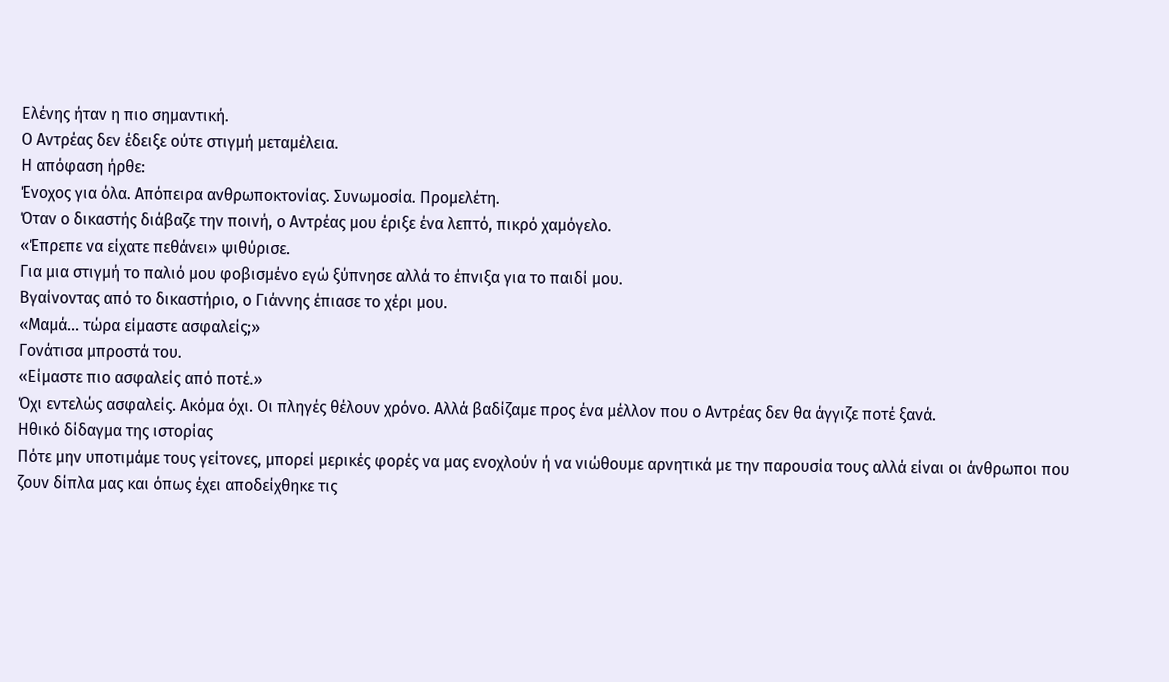Ελένης ήταν η πιο σημαντική.
Ο Αντρέας δεν έδειξε ούτε στιγμή μεταμέλεια.
Η απόφαση ήρθε:
Ένοχος για όλα. Απόπειρα ανθρωποκτονίας. Συνωμοσία. Προμελέτη.
Όταν ο δικαστής διάβαζε την ποινή, ο Αντρέας μου έριξε ένα λεπτό, πικρό χαμόγελο.
«Έπρεπε να είχατε πεθάνει» ψιθύρισε.
Για μια στιγμή το παλιό μου φοβισμένο εγώ ξύπνησε αλλά το έπνιξα για το παιδί μου.
Βγαίνοντας από το δικαστήριο, ο Γιάννης έπιασε το χέρι μου.
«Μαμά… τώρα είμαστε ασφαλείς;»
Γονάτισα μπροστά του.
«Είμαστε πιο ασφαλείς από ποτέ.»
Όχι εντελώς ασφαλείς. Ακόμα όχι. Οι πληγές θέλουν χρόνο. Αλλά βαδίζαμε προς ένα μέλλον που ο Αντρέας δεν θα άγγιζε ποτέ ξανά.
Ηθικό δίδαγμα της ιστορίας
Πότε μην υποτιμάμε τους γείτονες, μπορεί μερικές φορές να μας ενοχλούν ή να νιώθουμε αρνητικά με την παρουσία τους αλλά είναι οι άνθρωποι που ζουν δίπλα μας και όπως έχει αποδείχθηκε τις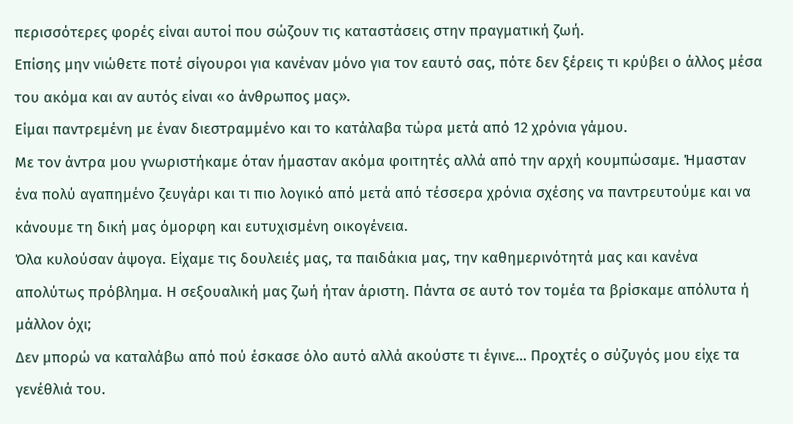περισσότερες φορές είναι αυτοί που σώζουν τις καταστάσεις στην πραγματική ζωή.
Επίσης μην νιώθετε ποτέ σίγουροι για κανέναν μόνο για τον εαυτό σας, πότε δεν ξέρεις τι κρύβει ο άλλος μέσα του ακόμα και αν αυτός είναι «ο άνθρωπος μας».
Είμαι παντρεμένη με έναν διεστραμμένο και το κατάλαβα τώρα μετά από 12 χρόνια γάμου.
Με τον άντρα μου γνωριστήκαμε όταν ήμασταν ακόμα φοιτητές αλλά από την αρχή κουμπώσαμε. Ήμασταν ένα πολύ αγαπημένο ζευγάρι και τι πιο λογικό από μετά από τέσσερα χρόνια σχέσης να παντρευτούμε και να κάνουμε τη δική μας όμορφη και ευτυχισμένη οικογένεια.
Όλα κυλούσαν άψογα. Είχαμε τις δουλειές μας, τα παιδάκια μας, την καθημερινότητά μας και κανένα απολύτως πρόβλημα. Η σεξουαλική μας ζωή ήταν άριστη. Πάντα σε αυτό τον τομέα τα βρίσκαμε απόλυτα ή μάλλον όχι;
Δεν μπορώ να καταλάβω από πού έσκασε όλο αυτό αλλά ακούστε τι έγινε… Προχτές ο σύζυγός μου είχε τα γενέθλιά του.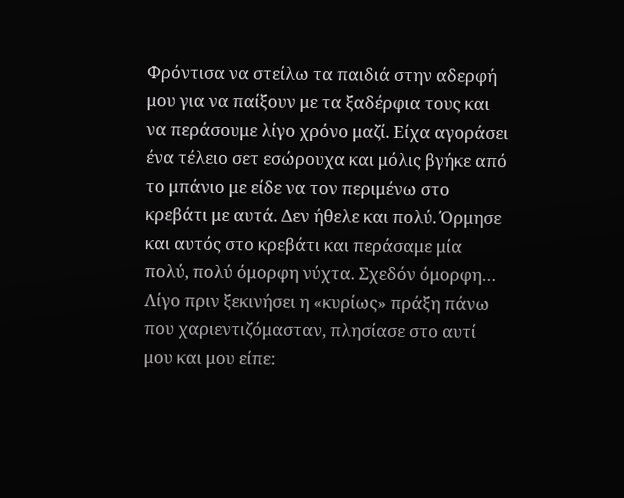Φρόντισα να στείλω τα παιδιά στην αδερφή μου για να παίξουν με τα ξαδέρφια τους και να περάσουμε λίγο χρόνο μαζί. Είχα αγοράσει ένα τέλειο σετ εσώρουχα και μόλις βγήκε από το μπάνιο με είδε να τον περιμένω στο κρεβάτι με αυτά. Δεν ήθελε και πολύ. Όρμησε και αυτός στο κρεβάτι και περάσαμε μία πολύ, πολύ όμορφη νύχτα. Σχεδόν όμορφη…
Λίγο πριν ξεκινήσει η «κυρίως» πράξη πάνω που χαριεντιζόμασταν, πλησίασε στο αυτί μου και μου είπε: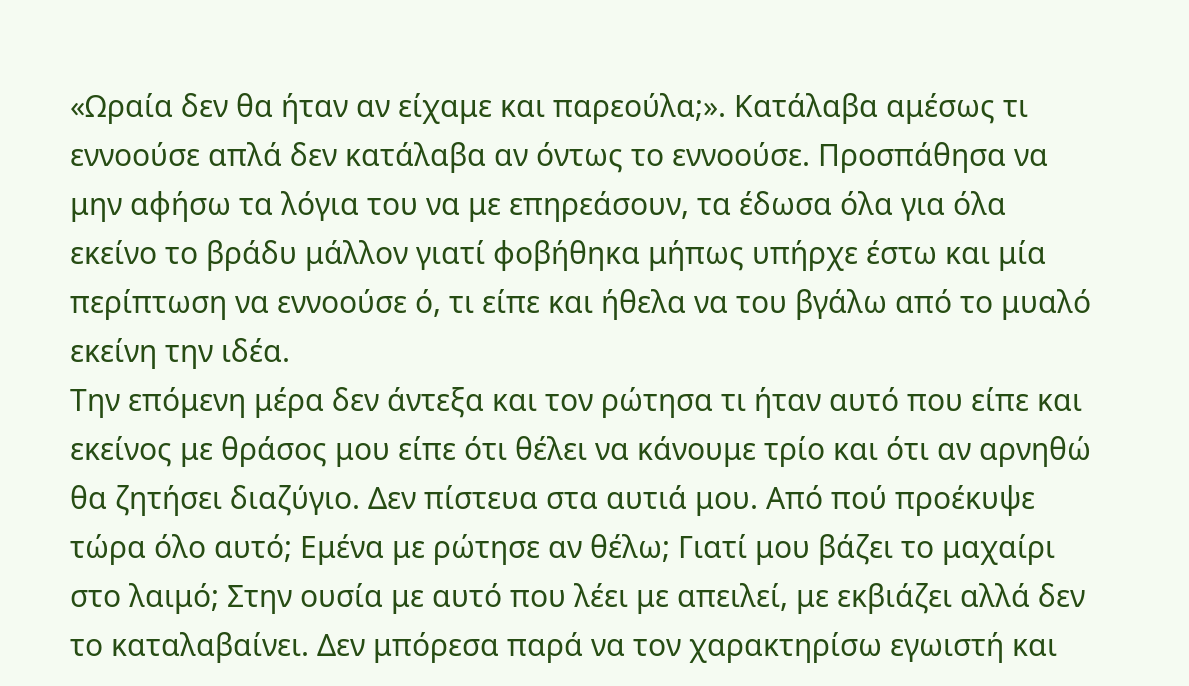«Ωραία δεν θα ήταν αν είχαμε και παρεούλα;». Κατάλαβα αμέσως τι εννοούσε απλά δεν κατάλαβα αν όντως το εννοούσε. Προσπάθησα να μην αφήσω τα λόγια του να με επηρεάσουν, τα έδωσα όλα για όλα εκείνο το βράδυ μάλλον γιατί φοβήθηκα μήπως υπήρχε έστω και μία περίπτωση να εννοούσε ό, τι είπε και ήθελα να του βγάλω από το μυαλό εκείνη την ιδέα.
Την επόμενη μέρα δεν άντεξα και τον ρώτησα τι ήταν αυτό που είπε και εκείνος με θράσος μου είπε ότι θέλει να κάνουμε τρίο και ότι αν αρνηθώ θα ζητήσει διαζύγιο. Δεν πίστευα στα αυτιά μου. Από πού προέκυψε τώρα όλο αυτό; Εμένα με ρώτησε αν θέλω; Γιατί μου βάζει το μαχαίρι στο λαιμό; Στην ουσία με αυτό που λέει με απειλεί, με εκβιάζει αλλά δεν το καταλαβαίνει. Δεν μπόρεσα παρά να τον χαρακτηρίσω εγωιστή και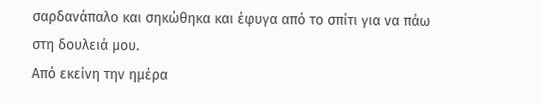σαρδανάπαλο και σηκώθηκα και έφυγα από το σπίτι για να πάω στη δουλειά μου.
Από εκείνη την ημέρα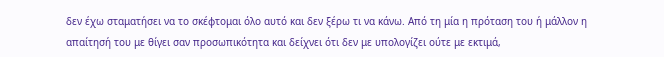δεν έχω σταματήσει να το σκέφτομαι όλο αυτό και δεν ξέρω τι να κάνω. Από τη μία η πρόταση του ή μάλλον η απαίτησή του με θίγει σαν προσωπικότητα και δείχνει ότι δεν με υπολογίζει ούτε με εκτιμά,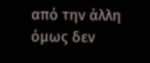από την άλλη όμως δεν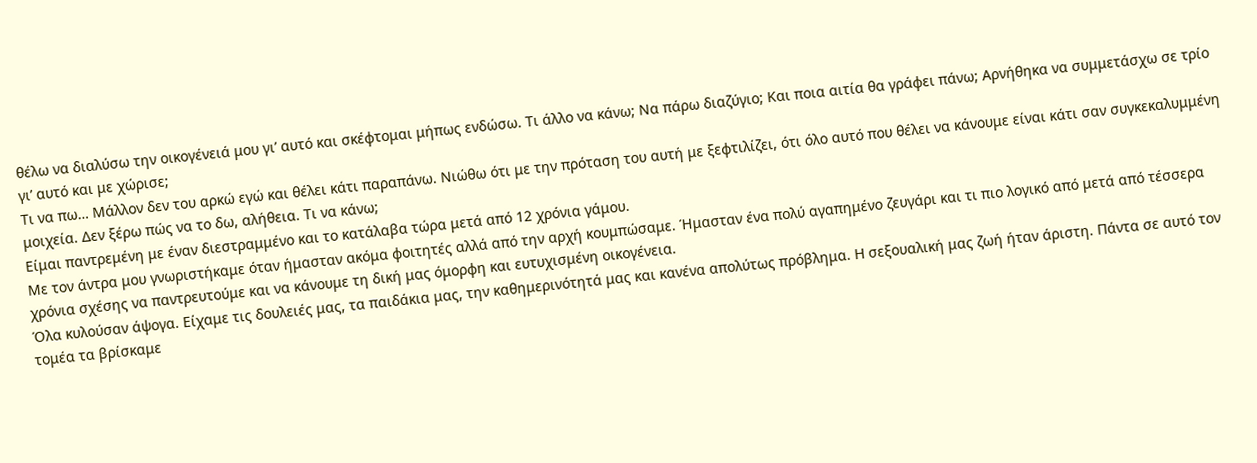θέλω να διαλύσω την οικογένειά μου γι’ αυτό και σκέφτομαι μήπως ενδώσω. Τι άλλο να κάνω; Να πάρω διαζύγιο; Και ποια αιτία θα γράφει πάνω; Αρνήθηκα να συμμετάσχω σε τρίο γι’ αυτό και με χώρισε;
Τι να πω… Μάλλον δεν του αρκώ εγώ και θέλει κάτι παραπάνω. Νιώθω ότι με την πρόταση του αυτή με ξεφτιλίζει, ότι όλο αυτό που θέλει να κάνουμε είναι κάτι σαν συγκεκαλυμμένη μοιχεία. Δεν ξέρω πώς να το δω, αλήθεια. Τι να κάνω;
Είμαι παντρεμένη με έναν διεστραμμένο και το κατάλαβα τώρα μετά από 12 χρόνια γάμου.
Με τον άντρα μου γνωριστήκαμε όταν ήμασταν ακόμα φοιτητές αλλά από την αρχή κουμπώσαμε. Ήμασταν ένα πολύ αγαπημένο ζευγάρι και τι πιο λογικό από μετά από τέσσερα χρόνια σχέσης να παντρευτούμε και να κάνουμε τη δική μας όμορφη και ευτυχισμένη οικογένεια.
Όλα κυλούσαν άψογα. Είχαμε τις δουλειές μας, τα παιδάκια μας, την καθημερινότητά μας και κανένα απολύτως πρόβλημα. Η σεξουαλική μας ζωή ήταν άριστη. Πάντα σε αυτό τον τομέα τα βρίσκαμε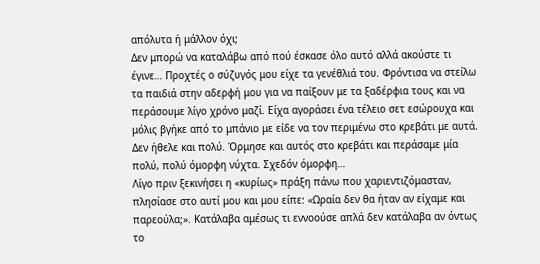απόλυτα ή μάλλον όχι;
Δεν μπορώ να καταλάβω από πού έσκασε όλο αυτό αλλά ακούστε τι έγινε… Προχτές ο σύζυγός μου είχε τα γενέθλιά του. Φρόντισα να στείλω τα παιδιά στην αδερφή μου για να παίξουν με τα ξαδέρφια τους και να περάσουμε λίγο χρόνο μαζί. Είχα αγοράσει ένα τέλειο σετ εσώρουχα και μόλις βγήκε από το μπάνιο με είδε να τον περιμένω στο κρεβάτι με αυτά. Δεν ήθελε και πολύ. Όρμησε και αυτός στο κρεβάτι και περάσαμε μία πολύ, πολύ όμορφη νύχτα. Σχεδόν όμορφη…
Λίγο πριν ξεκινήσει η «κυρίως» πράξη πάνω που χαριεντιζόμασταν, πλησίασε στο αυτί μου και μου είπε: «Ωραία δεν θα ήταν αν είχαμε και παρεούλα;». Κατάλαβα αμέσως τι εννοούσε απλά δεν κατάλαβα αν όντως το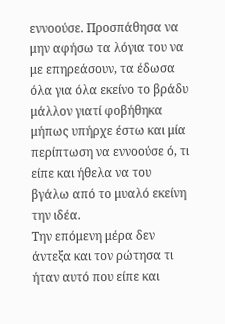εννοούσε. Προσπάθησα να μην αφήσω τα λόγια του να με επηρεάσουν, τα έδωσα όλα για όλα εκείνο το βράδυ μάλλον γιατί φοβήθηκα μήπως υπήρχε έστω και μία περίπτωση να εννοούσε ό, τι είπε και ήθελα να του βγάλω από το μυαλό εκείνη την ιδέα.
Την επόμενη μέρα δεν άντεξα και τον ρώτησα τι ήταν αυτό που είπε και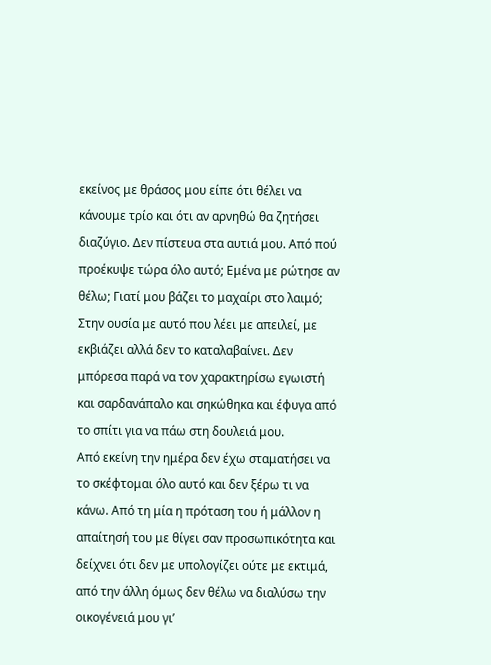εκείνος με θράσος μου είπε ότι θέλει να κάνουμε τρίο και ότι αν αρνηθώ θα ζητήσει διαζύγιο. Δεν πίστευα στα αυτιά μου. Από πού προέκυψε τώρα όλο αυτό; Εμένα με ρώτησε αν θέλω; Γιατί μου βάζει το μαχαίρι στο λαιμό; Στην ουσία με αυτό που λέει με απειλεί, με εκβιάζει αλλά δεν το καταλαβαίνει. Δεν μπόρεσα παρά να τον χαρακτηρίσω εγωιστή και σαρδανάπαλο και σηκώθηκα και έφυγα από το σπίτι για να πάω στη δουλειά μου.
Από εκείνη την ημέρα δεν έχω σταματήσει να το σκέφτομαι όλο αυτό και δεν ξέρω τι να κάνω. Από τη μία η πρόταση του ή μάλλον η απαίτησή του με θίγει σαν προσωπικότητα και δείχνει ότι δεν με υπολογίζει ούτε με εκτιμά, από την άλλη όμως δεν θέλω να διαλύσω την οικογένειά μου γι’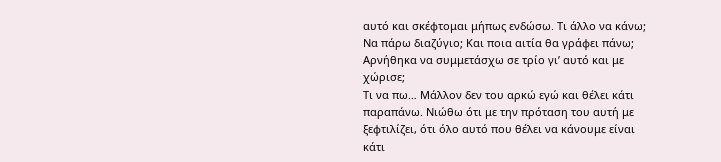αυτό και σκέφτομαι μήπως ενδώσω. Τι άλλο να κάνω; Να πάρω διαζύγιο; Και ποια αιτία θα γράφει πάνω; Αρνήθηκα να συμμετάσχω σε τρίο γι’ αυτό και με χώρισε;
Τι να πω… Μάλλον δεν του αρκώ εγώ και θέλει κάτι παραπάνω. Νιώθω ότι με την πρόταση του αυτή με ξεφτιλίζει, ότι όλο αυτό που θέλει να κάνουμε είναι κάτι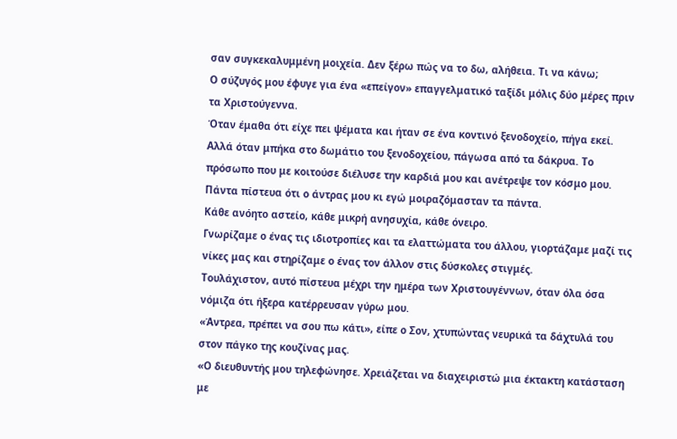σαν συγκεκαλυμμένη μοιχεία. Δεν ξέρω πώς να το δω, αλήθεια. Τι να κάνω;
Ο σύζυγός μου έφυγε για ένα «επείγον» επαγγελματικό ταξίδι μόλις δύο μέρες πριν τα Χριστούγεννα.
Όταν έμαθα ότι είχε πει ψέματα και ήταν σε ένα κοντινό ξενοδοχείο, πήγα εκεί.
Αλλά όταν μπήκα στο δωμάτιο του ξενοδοχείου, πάγωσα από τα δάκρυα. Το πρόσωπο που με κοιτούσε διέλυσε την καρδιά μου και ανέτρεψε τον κόσμο μου.
Πάντα πίστευα ότι ο άντρας μου κι εγώ μοιραζόμασταν τα πάντα.
Κάθε ανόητο αστείο, κάθε μικρή ανησυχία, κάθε όνειρο.
Γνωρίζαμε ο ένας τις ιδιοτροπίες και τα ελαττώματα του άλλου, γιορτάζαμε μαζί τις νίκες μας και στηρίζαμε ο ένας τον άλλον στις δύσκολες στιγμές.
Τουλάχιστον, αυτό πίστευα μέχρι την ημέρα των Χριστουγέννων, όταν όλα όσα νόμιζα ότι ήξερα κατέρρευσαν γύρω μου.
«Άντρεα, πρέπει να σου πω κάτι», είπε ο Σον, χτυπώντας νευρικά τα δάχτυλά του στον πάγκο της κουζίνας μας.
«Ο διευθυντής μου τηλεφώνησε. Χρειάζεται να διαχειριστώ μια έκτακτη κατάσταση με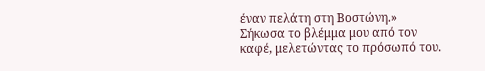έναν πελάτη στη Βοστώνη.»
Σήκωσα το βλέμμα μου από τον καφέ, μελετώντας το πρόσωπό του.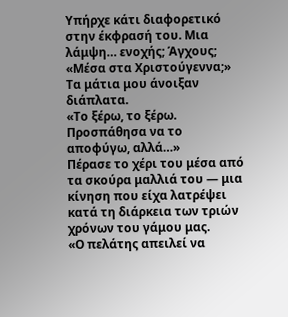Υπήρχε κάτι διαφορετικό στην έκφρασή του. Μια λάμψη… ενοχής; Άγχους;
«Μέσα στα Χριστούγεννα;» Τα μάτια μου άνοιξαν διάπλατα.
«Το ξέρω, το ξέρω. Προσπάθησα να το αποφύγω, αλλά…»
Πέρασε το χέρι του μέσα από τα σκούρα μαλλιά του — μια κίνηση που είχα λατρέψει κατά τη διάρκεια των τριών χρόνων του γάμου μας.
«Ο πελάτης απειλεί να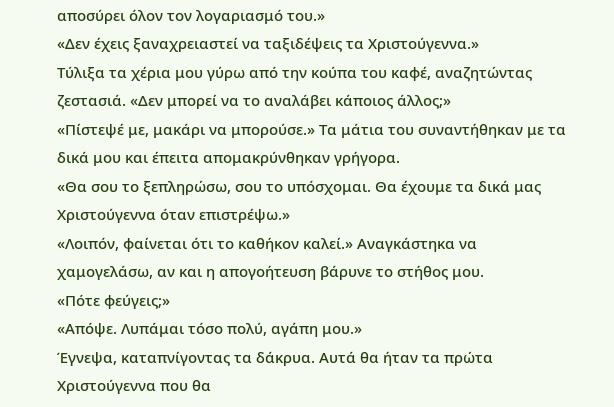αποσύρει όλον τον λογαριασμό του.»
«Δεν έχεις ξαναχρειαστεί να ταξιδέψεις τα Χριστούγεννα.»
Τύλιξα τα χέρια μου γύρω από την κούπα του καφέ, αναζητώντας ζεστασιά. «Δεν μπορεί να το αναλάβει κάποιος άλλος;»
«Πίστεψέ με, μακάρι να μπορούσε.» Τα μάτια του συναντήθηκαν με τα δικά μου και έπειτα απομακρύνθηκαν γρήγορα.
«Θα σου το ξεπληρώσω, σου το υπόσχομαι. Θα έχουμε τα δικά μας Χριστούγεννα όταν επιστρέψω.»
«Λοιπόν, φαίνεται ότι το καθήκον καλεί.» Αναγκάστηκα να χαμογελάσω, αν και η απογοήτευση βάρυνε το στήθος μου.
«Πότε φεύγεις;»
«Απόψε. Λυπάμαι τόσο πολύ, αγάπη μου.»
Έγνεψα, καταπνίγοντας τα δάκρυα. Αυτά θα ήταν τα πρώτα Χριστούγεννα που θα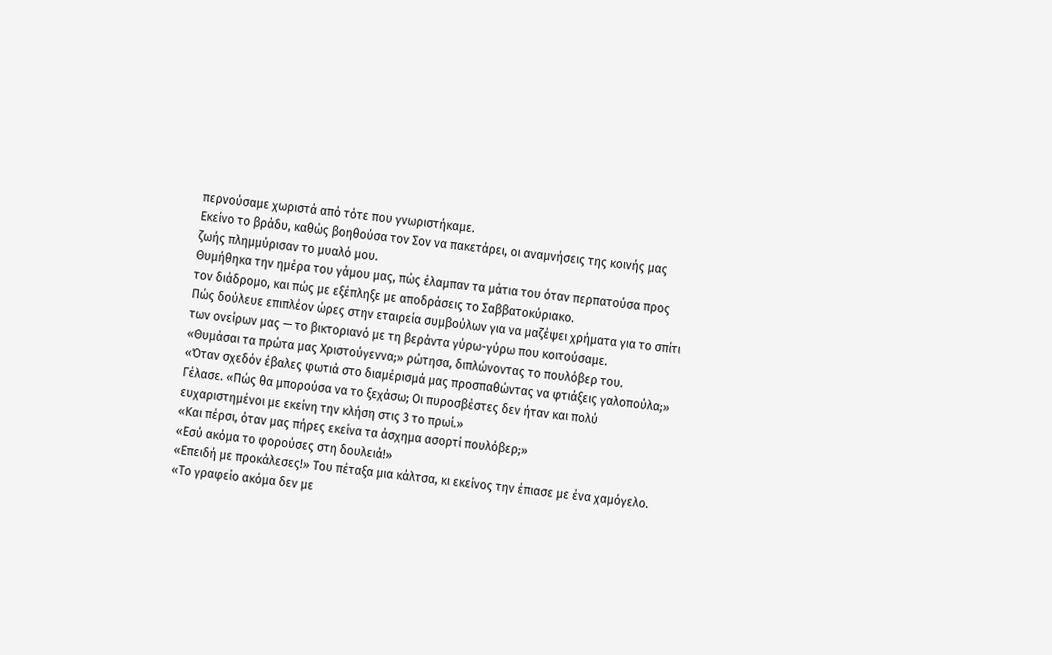περνούσαμε χωριστά από τότε που γνωριστήκαμε.
Εκείνο το βράδυ, καθώς βοηθούσα τον Σον να πακετάρει, οι αναμνήσεις της κοινής μας ζωής πλημμύρισαν το μυαλό μου.
Θυμήθηκα την ημέρα του γάμου μας, πώς έλαμπαν τα μάτια του όταν περπατούσα προς τον διάδρομο, και πώς με εξέπληξε με αποδράσεις το Σαββατοκύριακο.
Πώς δούλευε επιπλέον ώρες στην εταιρεία συμβούλων για να μαζέψει χρήματα για το σπίτι των ονείρων μας — το βικτοριανό με τη βεράντα γύρω-γύρω που κοιτούσαμε.
«Θυμάσαι τα πρώτα μας Χριστούγεννα;» ρώτησα, διπλώνοντας το πουλόβερ του.
«Όταν σχεδόν έβαλες φωτιά στο διαμέρισμά μας προσπαθώντας να φτιάξεις γαλοπούλα;»
Γέλασε. «Πώς θα μπορούσα να το ξεχάσω; Οι πυροσβέστες δεν ήταν και πολύ ευχαριστημένοι με εκείνη την κλήση στις 3 το πρωί.»
«Και πέρσι, όταν μας πήρες εκείνα τα άσχημα ασορτί πουλόβερ;»
«Εσύ ακόμα το φορούσες στη δουλειά!»
«Επειδή με προκάλεσες!» Του πέταξα μια κάλτσα, κι εκείνος την έπιασε με ένα χαμόγελο.
«Το γραφείο ακόμα δεν με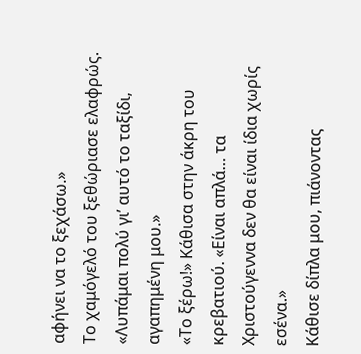αφήνει να το ξεχάσω.»
Το χαμόγελό του ξεθώριασε ελαφρώς. «Λυπάμαι πολύ γι’ αυτό το ταξίδι, αγαπημένη μου.»
«Το ξέρω!» Κάθισα στην άκρη του κρεβατιού. «Είναι απλά… τα Χριστούγεννα δεν θα είναι ίδια χωρίς εσένα.»
Κάθισε δίπλα μου, πιάνοντας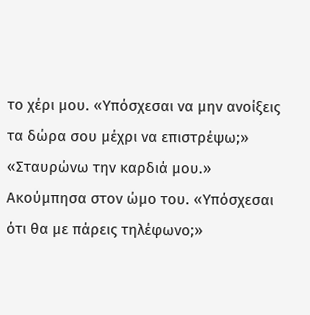το χέρι μου. «Υπόσχεσαι να μην ανοίξεις τα δώρα σου μέχρι να επιστρέψω;»
«Σταυρώνω την καρδιά μου.» Ακούμπησα στον ώμο του. «Υπόσχεσαι ότι θα με πάρεις τηλέφωνο;»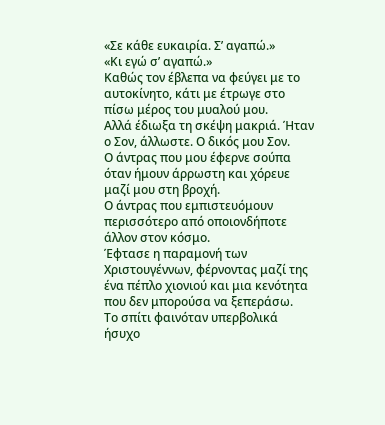«Σε κάθε ευκαιρία. Σ’ αγαπώ.»
«Κι εγώ σ’ αγαπώ.»
Καθώς τον έβλεπα να φεύγει με το αυτοκίνητο, κάτι με έτρωγε στο πίσω μέρος του μυαλού μου.
Αλλά έδιωξα τη σκέψη μακριά. Ήταν ο Σον, άλλωστε. Ο δικός μου Σον.
Ο άντρας που μου έφερνε σούπα όταν ήμουν άρρωστη και χόρευε μαζί μου στη βροχή.
Ο άντρας που εμπιστευόμουν περισσότερο από οποιονδήποτε άλλον στον κόσμο.
Έφτασε η παραμονή των Χριστουγέννων, φέρνοντας μαζί της ένα πέπλο χιονιού και μια κενότητα που δεν μπορούσα να ξεπεράσω.
Το σπίτι φαινόταν υπερβολικά ήσυχο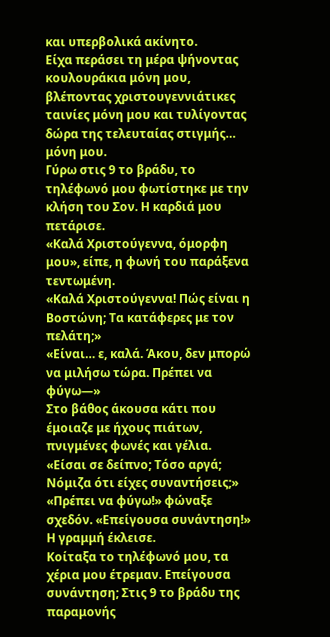και υπερβολικά ακίνητο.
Είχα περάσει τη μέρα ψήνοντας κουλουράκια μόνη μου, βλέποντας χριστουγεννιάτικες ταινίες μόνη μου και τυλίγοντας δώρα της τελευταίας στιγμής… μόνη μου.
Γύρω στις 9 το βράδυ, το τηλέφωνό μου φωτίστηκε με την κλήση του Σον. Η καρδιά μου πετάρισε.
«Καλά Χριστούγεννα, όμορφη μου», είπε, η φωνή του παράξενα τεντωμένη.
«Καλά Χριστούγεννα! Πώς είναι η Βοστώνη; Τα κατάφερες με τον πελάτη;»
«Είναι… ε, καλά. Άκου, δεν μπορώ να μιλήσω τώρα. Πρέπει να φύγω—»
Στο βάθος άκουσα κάτι που έμοιαζε με ήχους πιάτων, πνιγμένες φωνές και γέλια.
«Είσαι σε δείπνο; Τόσο αργά; Νόμιζα ότι είχες συναντήσεις;»
«Πρέπει να φύγω!» φώναξε σχεδόν. «Επείγουσα συνάντηση!»
Η γραμμή έκλεισε.
Κοίταξα το τηλέφωνό μου, τα χέρια μου έτρεμαν. Επείγουσα συνάντηση; Στις 9 το βράδυ της παραμονής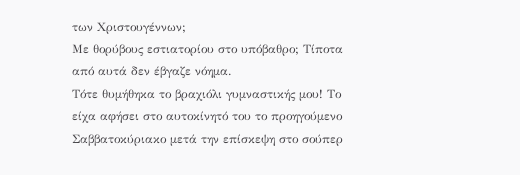των Χριστουγέννων;
Με θορύβους εστιατορίου στο υπόβαθρο; Τίποτα από αυτά δεν έβγαζε νόημα.
Τότε θυμήθηκα το βραχιόλι γυμναστικής μου! Το είχα αφήσει στο αυτοκίνητό του το προηγούμενο Σαββατοκύριακο μετά την επίσκεψη στο σούπερ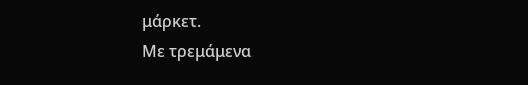μάρκετ.
Με τρεμάμενα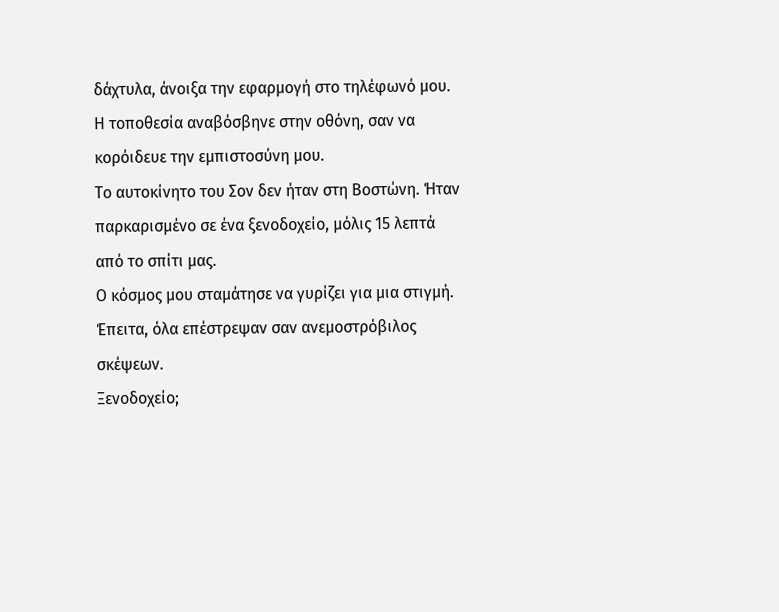δάχτυλα, άνοιξα την εφαρμογή στο τηλέφωνό μου.
Η τοποθεσία αναβόσβηνε στην οθόνη, σαν να κορόιδευε την εμπιστοσύνη μου.
Το αυτοκίνητο του Σον δεν ήταν στη Βοστώνη. Ήταν παρκαρισμένο σε ένα ξενοδοχείο, μόλις 15 λεπτά από το σπίτι μας.
Ο κόσμος μου σταμάτησε να γυρίζει για μια στιγμή. Έπειτα, όλα επέστρεψαν σαν ανεμοστρόβιλος σκέψεων.
Ξενοδοχείο;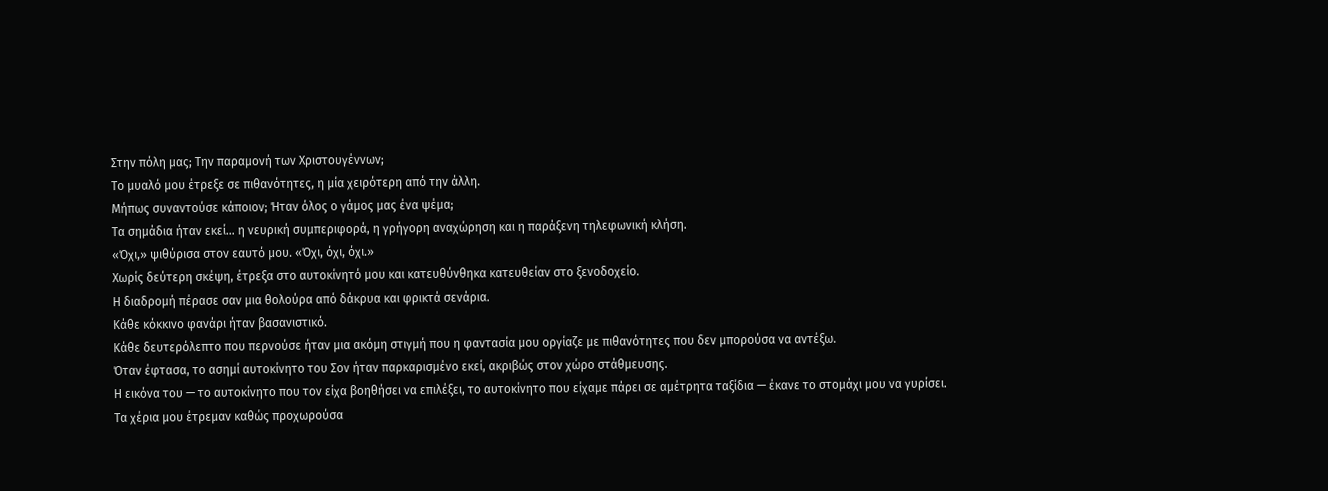Στην πόλη μας; Την παραμονή των Χριστουγέννων;
Το μυαλό μου έτρεξε σε πιθανότητες, η μία χειρότερη από την άλλη.
Μήπως συναντούσε κάποιον; Ήταν όλος ο γάμος μας ένα ψέμα;
Τα σημάδια ήταν εκεί… η νευρική συμπεριφορά, η γρήγορη αναχώρηση και η παράξενη τηλεφωνική κλήση.
«Όχι,» ψιθύρισα στον εαυτό μου. «Όχι, όχι, όχι.»
Χωρίς δεύτερη σκέψη, έτρεξα στο αυτοκίνητό μου και κατευθύνθηκα κατευθείαν στο ξενοδοχείο.
Η διαδρομή πέρασε σαν μια θολούρα από δάκρυα και φρικτά σενάρια.
Κάθε κόκκινο φανάρι ήταν βασανιστικό.
Κάθε δευτερόλεπτο που περνούσε ήταν μια ακόμη στιγμή που η φαντασία μου οργίαζε με πιθανότητες που δεν μπορούσα να αντέξω.
Όταν έφτασα, το ασημί αυτοκίνητο του Σον ήταν παρκαρισμένο εκεί, ακριβώς στον χώρο στάθμευσης.
Η εικόνα του — το αυτοκίνητο που τον είχα βοηθήσει να επιλέξει, το αυτοκίνητο που είχαμε πάρει σε αμέτρητα ταξίδια — έκανε το στομάχι μου να γυρίσει.
Τα χέρια μου έτρεμαν καθώς προχωρούσα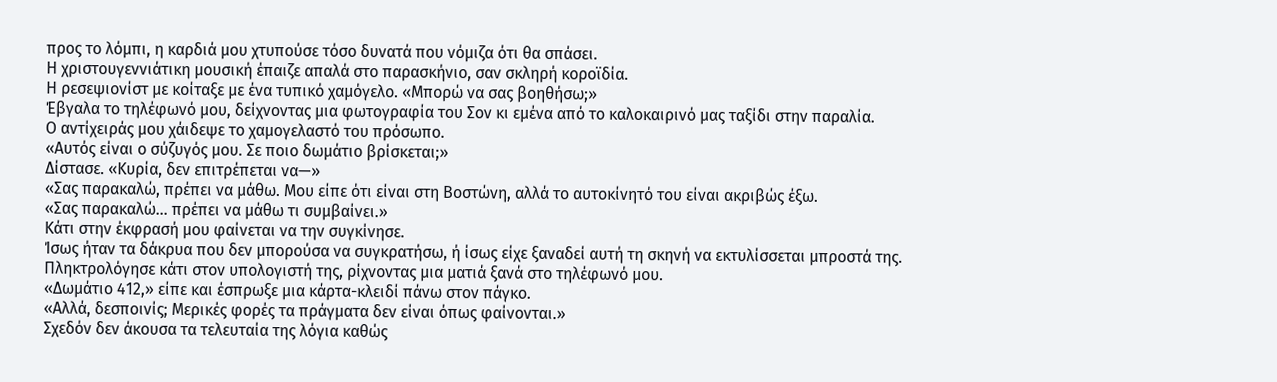προς το λόμπι, η καρδιά μου χτυπούσε τόσο δυνατά που νόμιζα ότι θα σπάσει.
Η χριστουγεννιάτικη μουσική έπαιζε απαλά στο παρασκήνιο, σαν σκληρή κοροϊδία.
Η ρεσεψιονίστ με κοίταξε με ένα τυπικό χαμόγελο. «Μπορώ να σας βοηθήσω;»
Έβγαλα το τηλέφωνό μου, δείχνοντας μια φωτογραφία του Σον κι εμένα από το καλοκαιρινό μας ταξίδι στην παραλία.
Ο αντίχειράς μου χάιδεψε το χαμογελαστό του πρόσωπο.
«Αυτός είναι ο σύζυγός μου. Σε ποιο δωμάτιο βρίσκεται;»
Δίστασε. «Κυρία, δεν επιτρέπεται να—»
«Σας παρακαλώ, πρέπει να μάθω. Μου είπε ότι είναι στη Βοστώνη, αλλά το αυτοκίνητό του είναι ακριβώς έξω.
«Σας παρακαλώ… πρέπει να μάθω τι συμβαίνει.»
Κάτι στην έκφρασή μου φαίνεται να την συγκίνησε.
Ίσως ήταν τα δάκρυα που δεν μπορούσα να συγκρατήσω, ή ίσως είχε ξαναδεί αυτή τη σκηνή να εκτυλίσσεται μπροστά της.
Πληκτρολόγησε κάτι στον υπολογιστή της, ρίχνοντας μια ματιά ξανά στο τηλέφωνό μου.
«Δωμάτιο 412,» είπε και έσπρωξε μια κάρτα-κλειδί πάνω στον πάγκο.
«Αλλά, δεσποινίς; Μερικές φορές τα πράγματα δεν είναι όπως φαίνονται.»
Σχεδόν δεν άκουσα τα τελευταία της λόγια καθώς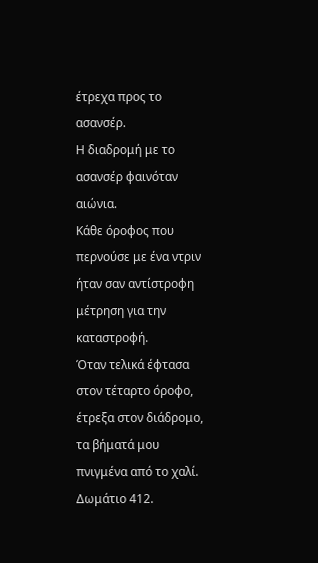έτρεχα προς το ασανσέρ.
Η διαδρομή με το ασανσέρ φαινόταν αιώνια.
Κάθε όροφος που περνούσε με ένα ντριν ήταν σαν αντίστροφη μέτρηση για την καταστροφή.
Όταν τελικά έφτασα στον τέταρτο όροφο, έτρεξα στον διάδρομο, τα βήματά μου πνιγμένα από το χαλί.
Δωμάτιο 412.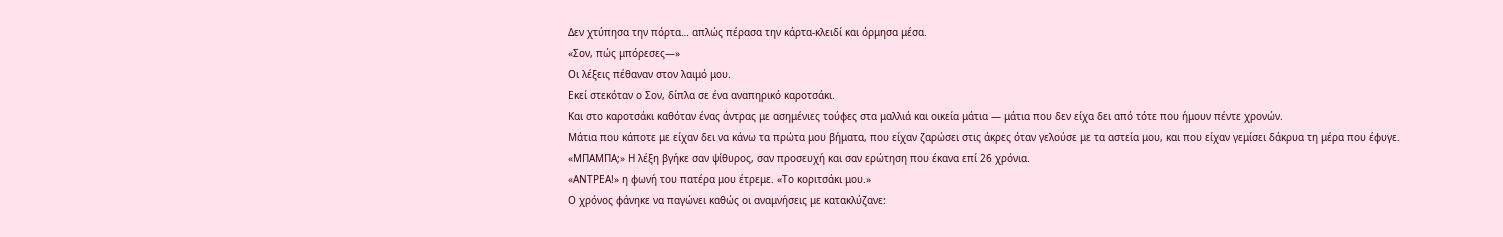Δεν χτύπησα την πόρτα… απλώς πέρασα την κάρτα-κλειδί και όρμησα μέσα.
«Σον, πώς μπόρεσες—»
Οι λέξεις πέθαναν στον λαιμό μου.
Εκεί στεκόταν ο Σον, δίπλα σε ένα αναπηρικό καροτσάκι.
Και στο καροτσάκι καθόταν ένας άντρας με ασημένιες τούφες στα μαλλιά και οικεία μάτια — μάτια που δεν είχα δει από τότε που ήμουν πέντε χρονών.
Μάτια που κάποτε με είχαν δει να κάνω τα πρώτα μου βήματα, που είχαν ζαρώσει στις άκρες όταν γελούσε με τα αστεία μου, και που είχαν γεμίσει δάκρυα τη μέρα που έφυγε.
«ΜΠΑΜΠΑ;» Η λέξη βγήκε σαν ψίθυρος, σαν προσευχή και σαν ερώτηση που έκανα επί 26 χρόνια.
«ΑΝΤΡΕΑ!» η φωνή του πατέρα μου έτρεμε. «Το κοριτσάκι μου.»
Ο χρόνος φάνηκε να παγώνει καθώς οι αναμνήσεις με κατακλύζανε: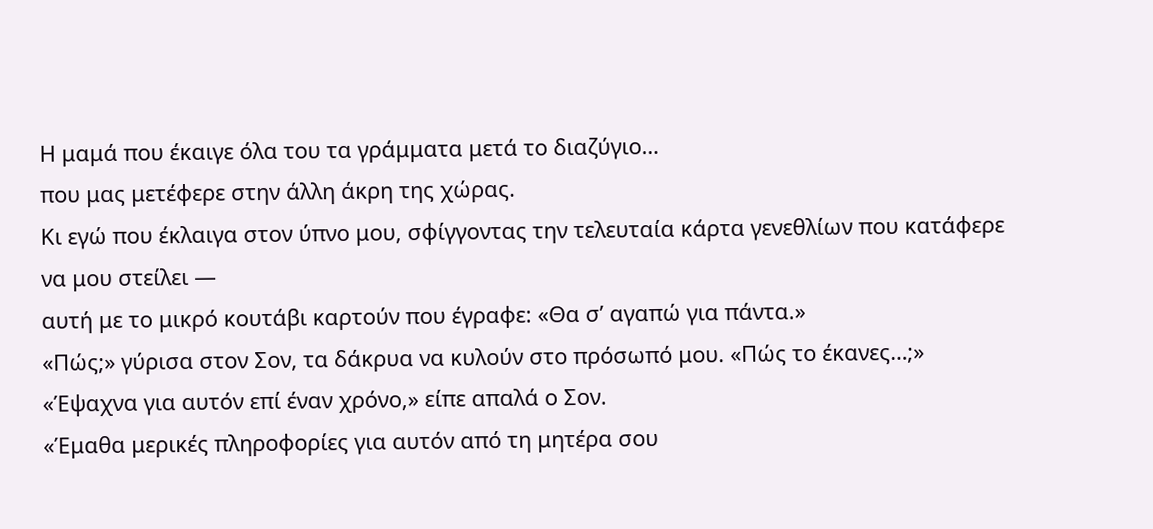Η μαμά που έκαιγε όλα του τα γράμματα μετά το διαζύγιο…
που μας μετέφερε στην άλλη άκρη της χώρας.
Κι εγώ που έκλαιγα στον ύπνο μου, σφίγγοντας την τελευταία κάρτα γενεθλίων που κατάφερε να μου στείλει —
αυτή με το μικρό κουτάβι καρτούν που έγραφε: «Θα σ’ αγαπώ για πάντα.»
«Πώς;» γύρισα στον Σον, τα δάκρυα να κυλούν στο πρόσωπό μου. «Πώς το έκανες…;»
«Έψαχνα για αυτόν επί έναν χρόνο,» είπε απαλά ο Σον.
«Έμαθα μερικές πληροφορίες για αυτόν από τη μητέρα σου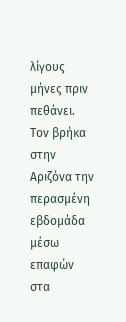λίγους μήνες πριν πεθάνει.
Τον βρήκα στην Αριζόνα την περασμένη εβδομάδα μέσω επαφών στα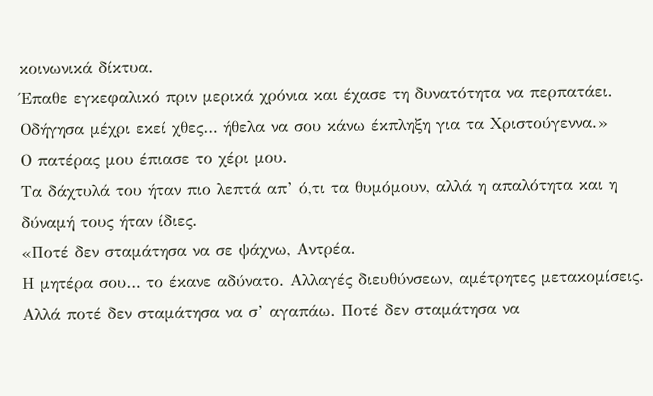κοινωνικά δίκτυα.
Έπαθε εγκεφαλικό πριν μερικά χρόνια και έχασε τη δυνατότητα να περπατάει.
Οδήγησα μέχρι εκεί χθες… ήθελα να σου κάνω έκπληξη για τα Χριστούγεννα.»
Ο πατέρας μου έπιασε το χέρι μου.
Τα δάχτυλά του ήταν πιο λεπτά απ’ ό,τι τα θυμόμουν, αλλά η απαλότητα και η δύναμή τους ήταν ίδιες.
«Ποτέ δεν σταμάτησα να σε ψάχνω, Αντρέα.
Η μητέρα σου… το έκανε αδύνατο. Αλλαγές διευθύνσεων, αμέτρητες μετακομίσεις.
Αλλά ποτέ δεν σταμάτησα να σ’ αγαπάω. Ποτέ δεν σταμάτησα να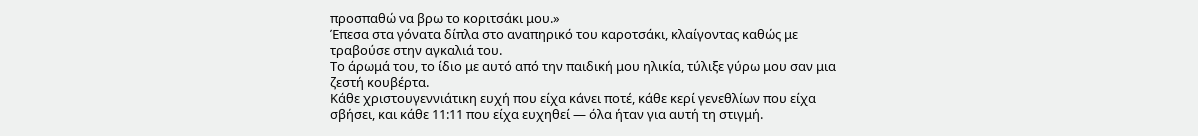προσπαθώ να βρω το κοριτσάκι μου.»
Έπεσα στα γόνατα δίπλα στο αναπηρικό του καροτσάκι, κλαίγοντας καθώς με τραβούσε στην αγκαλιά του.
Το άρωμά του, το ίδιο με αυτό από την παιδική μου ηλικία, τύλιξε γύρω μου σαν μια ζεστή κουβέρτα.
Κάθε χριστουγεννιάτικη ευχή που είχα κάνει ποτέ, κάθε κερί γενεθλίων που είχα σβήσει, και κάθε 11:11 που είχα ευχηθεί — όλα ήταν για αυτή τη στιγμή.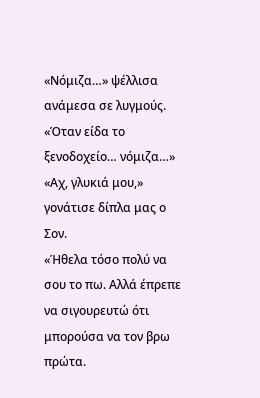«Νόμιζα…» ψέλλισα ανάμεσα σε λυγμούς. «Όταν είδα το ξενοδοχείο… νόμιζα…»
«Αχ, γλυκιά μου,» γονάτισε δίπλα μας ο Σον.
«Ήθελα τόσο πολύ να σου το πω. Αλλά έπρεπε να σιγουρευτώ ότι μπορούσα να τον βρω πρώτα.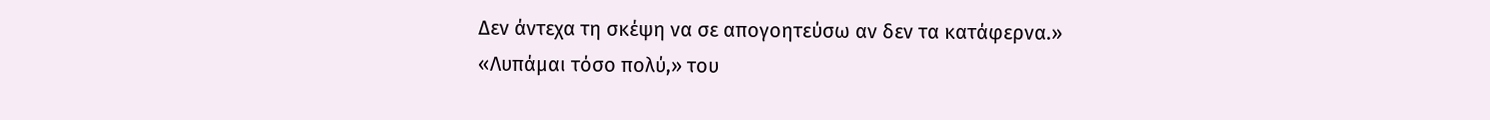Δεν άντεχα τη σκέψη να σε απογοητεύσω αν δεν τα κατάφερνα.»
«Λυπάμαι τόσο πολύ,» του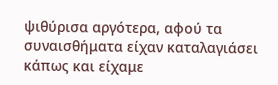ψιθύρισα αργότερα, αφού τα συναισθήματα είχαν καταλαγιάσει κάπως και είχαμε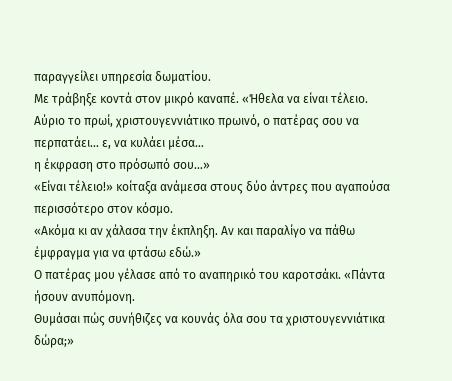παραγγείλει υπηρεσία δωματίου.
Με τράβηξε κοντά στον μικρό καναπέ. «Ήθελα να είναι τέλειο.
Αύριο το πρωί, χριστουγεννιάτικο πρωινό, ο πατέρας σου να περπατάει… ε, να κυλάει μέσα…
η έκφραση στο πρόσωπό σου…»
«Είναι τέλειο!» κοίταξα ανάμεσα στους δύο άντρες που αγαπούσα περισσότερο στον κόσμο.
«Ακόμα κι αν χάλασα την έκπληξη. Αν και παραλίγο να πάθω έμφραγμα για να φτάσω εδώ.»
Ο πατέρας μου γέλασε από το αναπηρικό του καροτσάκι. «Πάντα ήσουν ανυπόμονη.
Θυμάσαι πώς συνήθιζες να κουνάς όλα σου τα χριστουγεννιάτικα δώρα;»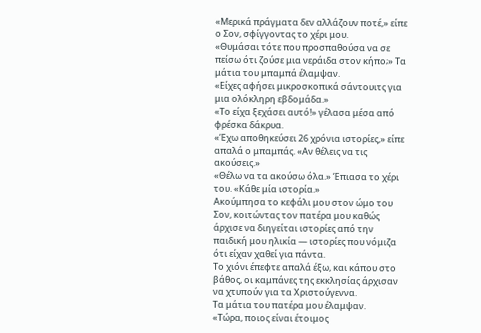«Μερικά πράγματα δεν αλλάζουν ποτέ,» είπε ο Σον, σφίγγοντας το χέρι μου.
«Θυμάσαι τότε που προσπαθούσα να σε πείσω ότι ζούσε μια νεράιδα στον κήπο;» Τα μάτια του μπαμπά έλαμψαν.
«Είχες αφήσει μικροσκοπικά σάντουιτς για μια ολόκληρη εβδομάδα.»
«Το είχα ξεχάσει αυτό!» γέλασα μέσα από φρέσκα δάκρυα.
«Έχω αποθηκεύσει 26 χρόνια ιστορίες,» είπε απαλά ο μπαμπάς. «Αν θέλεις να τις ακούσεις.»
«Θέλω να τα ακούσω όλα.» Έπιασα το χέρι του. «Κάθε μία ιστορία.»
Ακούμπησα το κεφάλι μου στον ώμο του Σον, κοιτώντας τον πατέρα μου καθώς άρχισε να διηγείται ιστορίες από την παιδική μου ηλικία — ιστορίες που νόμιζα ότι είχαν χαθεί για πάντα.
Το χιόνι έπεφτε απαλά έξω, και κάπου στο βάθος, οι καμπάνες της εκκλησίας άρχισαν να χτυπούν για τα Χριστούγεννα.
Τα μάτια του πατέρα μου έλαμψαν.
«Τώρα, ποιος είναι έτοιμος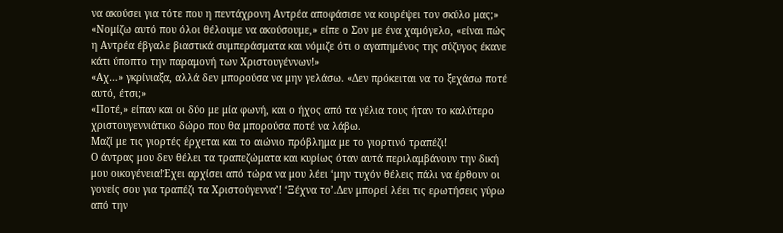να ακούσει για τότε που η πεντάχρονη Αντρέα αποφάσισε να κουρέψει τον σκύλο μας;»
«Νομίζω αυτό που όλοι θέλουμε να ακούσουμε,» είπε ο Σον με ένα χαμόγελο, «είναι πώς η Αντρέα έβγαλε βιαστικά συμπεράσματα και νόμιζε ότι ο αγαπημένος της σύζυγος έκανε κάτι ύποπτο την παραμονή των Χριστουγέννων!»
«Αχ…» γκρίνιαξα, αλλά δεν μπορούσα να μην γελάσω. «Δεν πρόκειται να το ξεχάσω ποτέ αυτό, έτσι;»
«Ποτέ,» είπαν και οι δύο με μία φωνή, και ο ήχος από τα γέλια τους ήταν το καλύτερο χριστουγεννιάτικο δώρο που θα μπορούσα ποτέ να λάβω.
Μαζί με τις γιορτές έρχεται και το αιώνιο πρόβλημα με το γιορτινό τραπέζι!
Ο άντρας μου δεν θέλει τα τραπεζώματα και κυρίως όταν αυτά περιλαμβάνουν την δική μου οικογένεια!Έχει αρχίσει από τώρα να μου λέει ‘μην τυχόν θέλεις πάλι να έρθουν οι γονείς σου για τραπέζι τα Χριστούγεννα’! ‘Ξέχνα το’.Δεν μπορεί λέει τις ερωτήσεις γύρω από την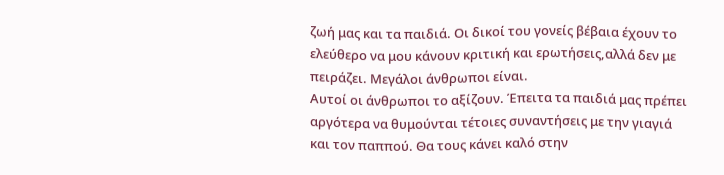ζωή μας και τα παιδιά. Οι δικοί του γονείς βέβαια έχουν το ελεύθερο να μου κάνουν κριτική και ερωτήσεις,αλλά δεν με πειράζει. Μεγάλοι άνθρωποι είναι.
Αυτοί οι άνθρωποι το αξίζουν. Έπειτα τα παιδιά μας πρέπει αργότερα να θυμούνται τέτοιες συναντήσεις με την γιαγιά και τον παππού. Θα τους κάνει καλό στην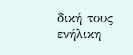δική τους ενήλικη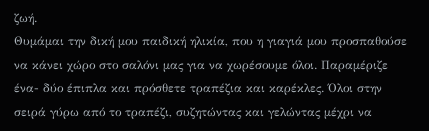ζωή.
Θυμάμαι την δική μου παιδική ηλικία, που η γιαγιά μου προσπαθούσε να κάνει χώρο στο σαλόνι μας για να χωρέσουμε όλοι. Παραμέριζε ένα- δύο έπιπλα και πρόσθετε τραπέζια και καρέκλες. Όλοι στην σειρά γύρω από το τραπέζι, συζητώντας και γελώντας μέχρι να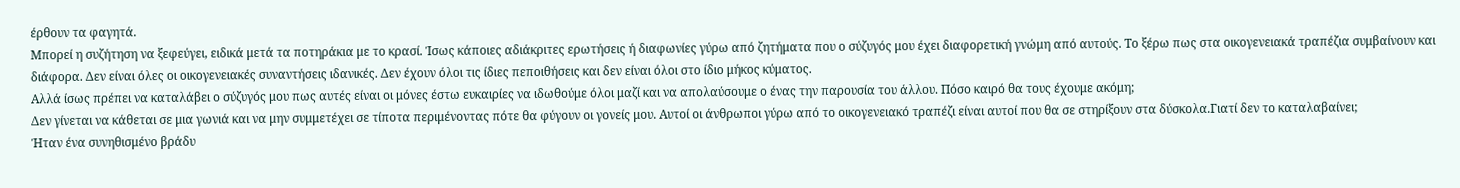έρθουν τα φαγητά.
Μπορεί η συζήτηση να ξεφεύγει, ειδικά μετά τα ποτηράκια με το κρασί. Ίσως κάποιες αδιάκριτες ερωτήσεις ή διαφωνίες γύρω από ζητήματα που ο σύζυγός μου έχει διαφορετική γνώμη από αυτούς. Το ξέρω πως στα οικογενειακά τραπέζια συμβαίνουν και διάφορα. Δεν είναι όλες οι οικογενειακές συναντήσεις ιδανικές. Δεν έχουν όλοι τις ίδιες πεποιθήσεις και δεν είναι όλοι στο ίδιο μήκος κύματος.
Αλλά ίσως πρέπει να καταλάβει ο σύζυγός μου πως αυτές είναι οι μόνες έστω ευκαιρίες να ιδωθούμε όλοι μαζί και να απολαύσουμε ο ένας την παρουσία του άλλου. Πόσο καιρό θα τους έχουμε ακόμη;
Δεν γίνεται να κάθεται σε μια γωνιά και να μην συμμετέχει σε τίποτα περιμένοντας πότε θα φύγουν οι γονείς μου. Αυτοί οι άνθρωποι γύρω από το οικογενειακό τραπέζι είναι αυτοί που θα σε στηρίξουν στα δύσκολα.Γιατί δεν το καταλαβαίνει;
Ήταν ένα συνηθισμένο βράδυ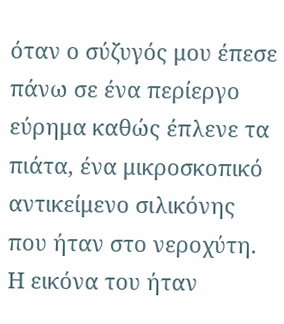όταν ο σύζυγός μου έπεσε πάνω σε ένα περίεργο εύρημα καθώς έπλενε τα πιάτα, ένα μικροσκοπικό αντικείμενο σιλικόνης που ήταν στο νεροχύτη.
Η εικόνα του ήταν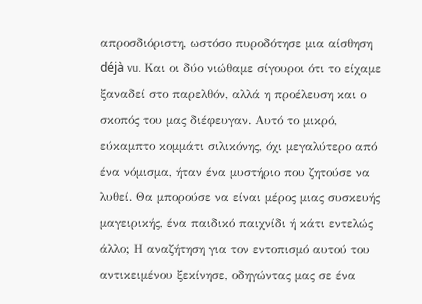απροσδιόριστη, ωστόσο πυροδότησε μια αίσθηση déjà vu. Και οι δύο νιώθαμε σίγουροι ότι το είχαμε ξαναδεί στο παρελθόν, αλλά η προέλευση και ο σκοπός του μας διέφευγαν. Αυτό το μικρό, εύκαμπτο κομμάτι σιλικόνης, όχι μεγαλύτερο από ένα νόμισμα, ήταν ένα μυστήριο που ζητούσε να λυθεί. Θα μπορούσε να είναι μέρος μιας συσκευής μαγειρικής, ένα παιδικό παιχνίδι ή κάτι εντελώς άλλο; Η αναζήτηση για τον εντοπισμό αυτού του αντικειμένου ξεκίνησε, οδηγώντας μας σε ένα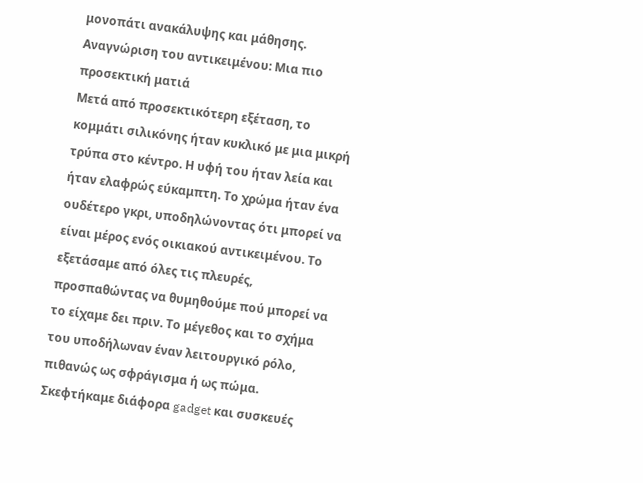μονοπάτι ανακάλυψης και μάθησης.
Αναγνώριση του αντικειμένου: Μια πιο προσεκτική ματιά
Μετά από προσεκτικότερη εξέταση, το κομμάτι σιλικόνης ήταν κυκλικό με μια μικρή τρύπα στο κέντρο. Η υφή του ήταν λεία και ήταν ελαφρώς εύκαμπτη. Το χρώμα ήταν ένα ουδέτερο γκρι, υποδηλώνοντας ότι μπορεί να είναι μέρος ενός οικιακού αντικειμένου. Το εξετάσαμε από όλες τις πλευρές, προσπαθώντας να θυμηθούμε πού μπορεί να το είχαμε δει πριν. Το μέγεθος και το σχήμα του υποδήλωναν έναν λειτουργικό ρόλο, πιθανώς ως σφράγισμα ή ως πώμα. Σκεφτήκαμε διάφορα gadget και συσκευές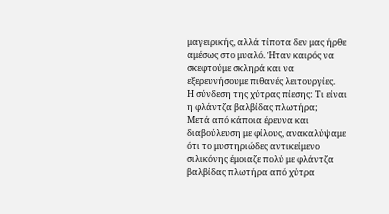μαγειρικής, αλλά τίποτα δεν μας ήρθε αμέσως στο μυαλό. Ήταν καιρός να σκεφτούμε σκληρά και να εξερευνήσουμε πιθανές λειτουργίες.
Η σύνδεση της χύτρας πίεσης: Τι είναι η φλάντζα βαλβίδας πλωτήρα;
Μετά από κάποια έρευνα και διαβούλευση με φίλους, ανακαλύψαμε ότι το μυστηριώδες αντικείμενο σιλικόνης έμοιαζε πολύ με φλάντζα βαλβίδας πλωτήρα από χύτρα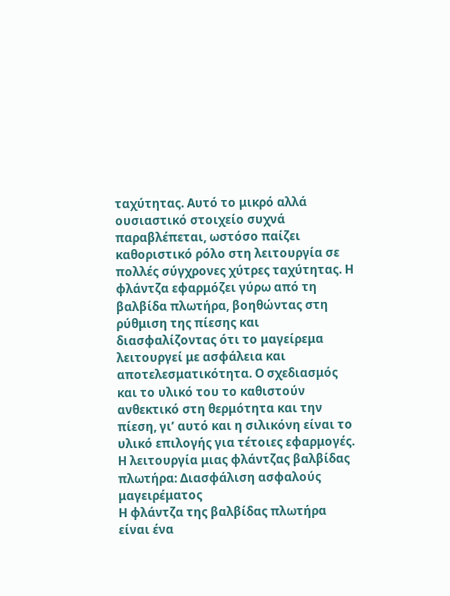ταχύτητας. Αυτό το μικρό αλλά ουσιαστικό στοιχείο συχνά παραβλέπεται, ωστόσο παίζει καθοριστικό ρόλο στη λειτουργία σε πολλές σύγχρονες χύτρες ταχύτητας. Η φλάντζα εφαρμόζει γύρω από τη βαλβίδα πλωτήρα, βοηθώντας στη ρύθμιση της πίεσης και διασφαλίζοντας ότι το μαγείρεμα λειτουργεί με ασφάλεια και αποτελεσματικότητα. Ο σχεδιασμός και το υλικό του το καθιστούν ανθεκτικό στη θερμότητα και την πίεση, γι’ αυτό και η σιλικόνη είναι το υλικό επιλογής για τέτοιες εφαρμογές.
Η λειτουργία μιας φλάντζας βαλβίδας πλωτήρα: Διασφάλιση ασφαλούς μαγειρέματος
Η φλάντζα της βαλβίδας πλωτήρα είναι ένα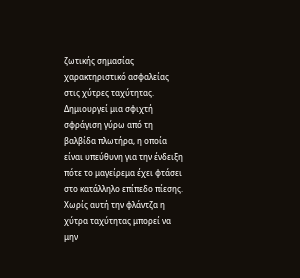ζωτικής σημασίας χαρακτηριστικό ασφαλείας στις χύτρες ταχύτητας. Δημιουργεί μια σφιχτή σφράγιση γύρω από τη βαλβίδα πλωτήρα, η οποία είναι υπεύθυνη για την ένδειξη πότε το μαγείρεμα έχει φτάσει στο κατάλληλο επίπεδο πίεσης. Χωρίς αυτή την φλάντζα η χύτρα ταχύτητας μπορεί να μην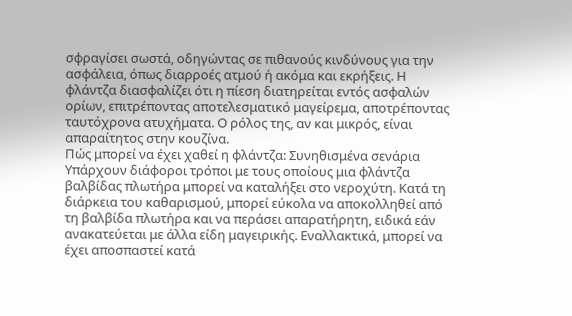σφραγίσει σωστά, οδηγώντας σε πιθανούς κινδύνους για την ασφάλεια, όπως διαρροές ατμού ή ακόμα και εκρήξεις. Η φλάντζα διασφαλίζει ότι η πίεση διατηρείται εντός ασφαλών ορίων, επιτρέποντας αποτελεσματικό μαγείρεμα, αποτρέποντας ταυτόχρονα ατυχήματα. Ο ρόλος της, αν και μικρός, είναι απαραίτητος στην κουζίνα.
Πώς μπορεί να έχει χαθεί η φλάντζα: Συνηθισμένα σενάρια
Υπάρχουν διάφοροι τρόποι με τους οποίους μια φλάντζα βαλβίδας πλωτήρα μπορεί να καταλήξει στο νεροχύτη. Κατά τη διάρκεια του καθαρισμού, μπορεί εύκολα να αποκολληθεί από τη βαλβίδα πλωτήρα και να περάσει απαρατήρητη, ειδικά εάν ανακατεύεται με άλλα είδη μαγειρικής. Εναλλακτικά, μπορεί να έχει αποσπαστεί κατά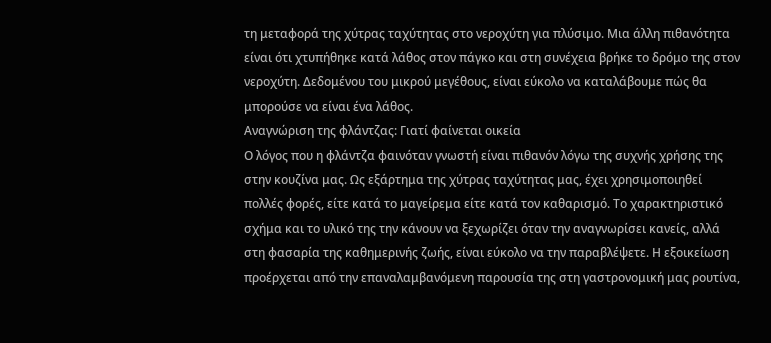τη μεταφορά της χύτρας ταχύτητας στο νεροχύτη για πλύσιμο. Μια άλλη πιθανότητα είναι ότι χτυπήθηκε κατά λάθος στον πάγκο και στη συνέχεια βρήκε το δρόμο της στον νεροχύτη. Δεδομένου του μικρού μεγέθους, είναι εύκολο να καταλάβουμε πώς θα μπορούσε να είναι ένα λάθος.
Αναγνώριση της φλάντζας: Γιατί φαίνεται οικεία
Ο λόγος που η φλάντζα φαινόταν γνωστή είναι πιθανόν λόγω της συχνής χρήσης της στην κουζίνα μας. Ως εξάρτημα της χύτρας ταχύτητας μας, έχει χρησιμοποιηθεί πολλές φορές, είτε κατά το μαγείρεμα είτε κατά τον καθαρισμό. Το χαρακτηριστικό σχήμα και το υλικό της την κάνουν να ξεχωρίζει όταν την αναγνωρίσει κανείς, αλλά στη φασαρία της καθημερινής ζωής, είναι εύκολο να την παραβλέψετε. Η εξοικείωση προέρχεται από την επαναλαμβανόμενη παρουσία της στη γαστρονομική μας ρουτίνα,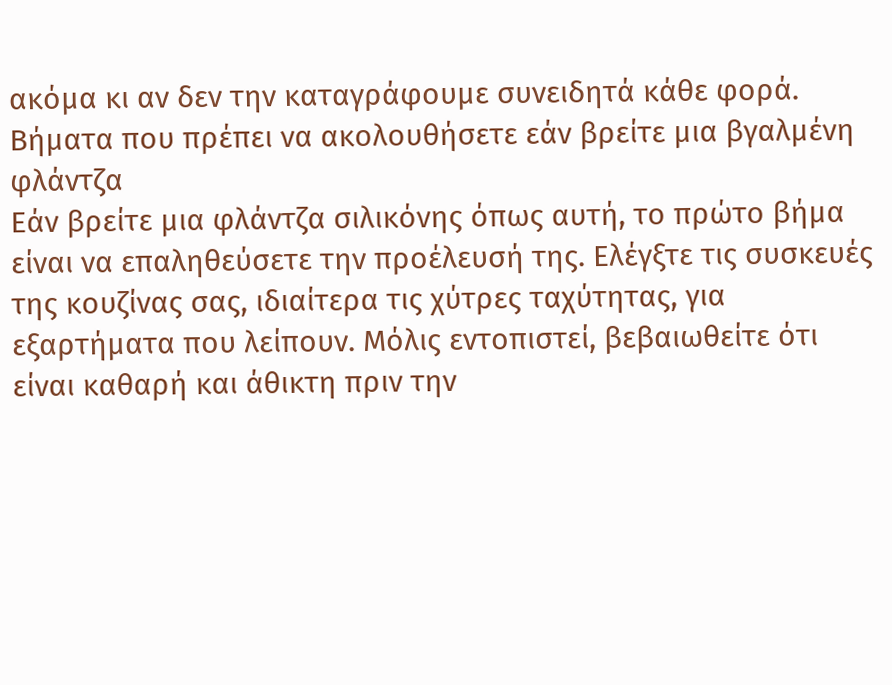ακόμα κι αν δεν την καταγράφουμε συνειδητά κάθε φορά.
Βήματα που πρέπει να ακολουθήσετε εάν βρείτε μια βγαλμένη φλάντζα
Εάν βρείτε μια φλάντζα σιλικόνης όπως αυτή, το πρώτο βήμα είναι να επαληθεύσετε την προέλευσή της. Ελέγξτε τις συσκευές της κουζίνας σας, ιδιαίτερα τις χύτρες ταχύτητας, για εξαρτήματα που λείπουν. Μόλις εντοπιστεί, βεβαιωθείτε ότι είναι καθαρή και άθικτη πριν την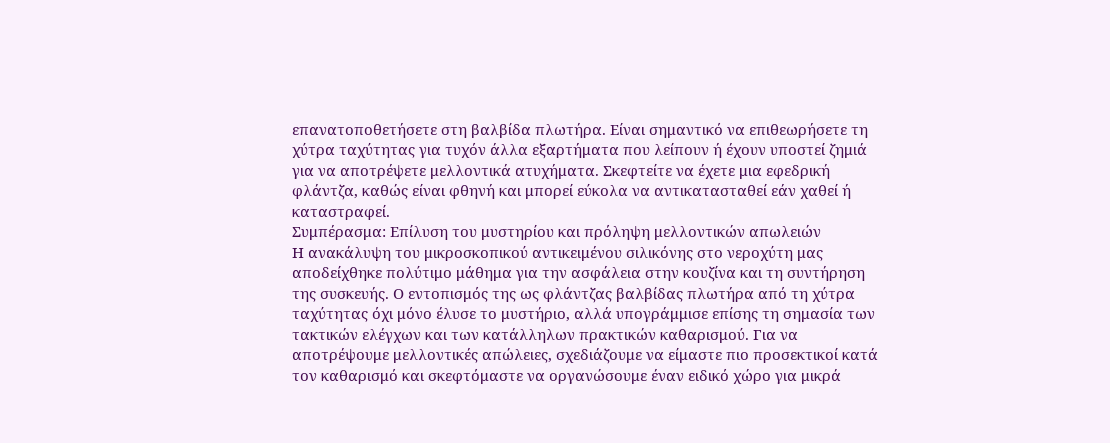επανατοποθετήσετε στη βαλβίδα πλωτήρα. Είναι σημαντικό να επιθεωρήσετε τη χύτρα ταχύτητας για τυχόν άλλα εξαρτήματα που λείπουν ή έχουν υποστεί ζημιά για να αποτρέψετε μελλοντικά ατυχήματα. Σκεφτείτε να έχετε μια εφεδρική φλάντζα, καθώς είναι φθηνή και μπορεί εύκολα να αντικατασταθεί εάν χαθεί ή καταστραφεί.
Συμπέρασμα: Επίλυση του μυστηρίου και πρόληψη μελλοντικών απωλειών
Η ανακάλυψη του μικροσκοπικού αντικειμένου σιλικόνης στο νεροχύτη μας αποδείχθηκε πολύτιμο μάθημα για την ασφάλεια στην κουζίνα και τη συντήρηση της συσκευής. Ο εντοπισμός της ως φλάντζας βαλβίδας πλωτήρα από τη χύτρα ταχύτητας όχι μόνο έλυσε το μυστήριο, αλλά υπογράμμισε επίσης τη σημασία των τακτικών ελέγχων και των κατάλληλων πρακτικών καθαρισμού. Για να αποτρέψουμε μελλοντικές απώλειες, σχεδιάζουμε να είμαστε πιο προσεκτικοί κατά τον καθαρισμό και σκεφτόμαστε να οργανώσουμε έναν ειδικό χώρο για μικρά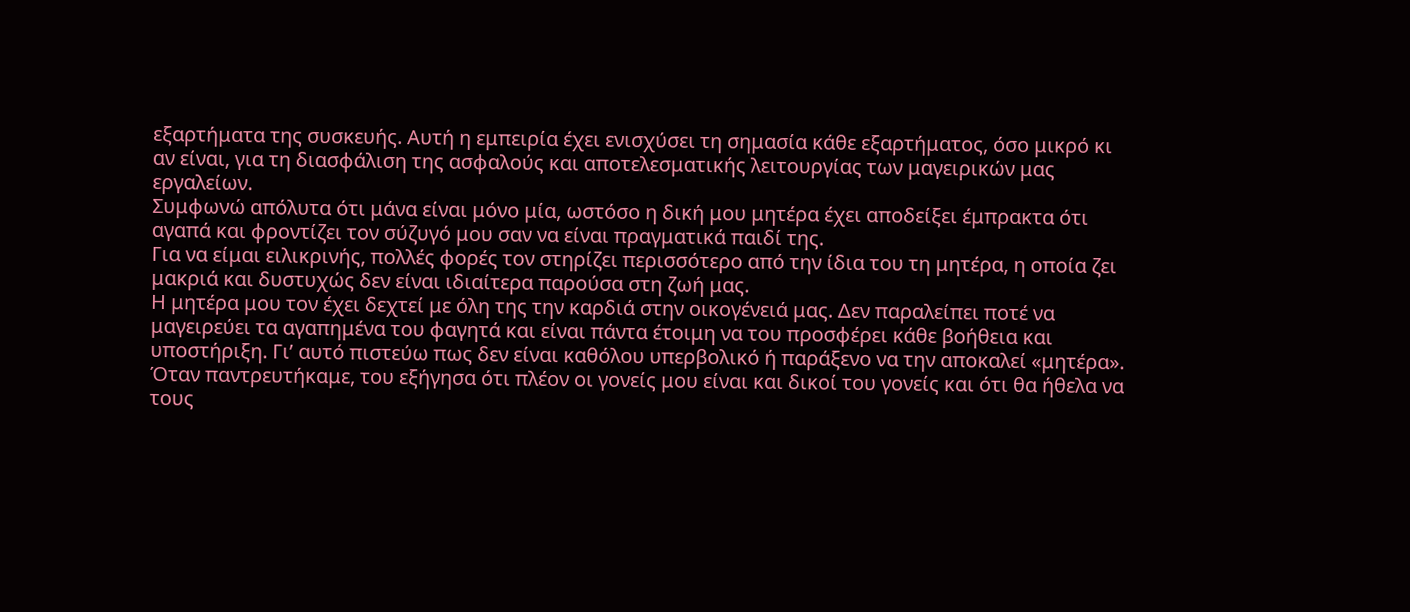εξαρτήματα της συσκευής. Αυτή η εμπειρία έχει ενισχύσει τη σημασία κάθε εξαρτήματος, όσο μικρό κι αν είναι, για τη διασφάλιση της ασφαλούς και αποτελεσματικής λειτουργίας των μαγειρικών μας εργαλείων.
Συμφωνώ απόλυτα ότι μάνα είναι μόνο μία, ωστόσο η δική μου μητέρα έχει αποδείξει έμπρακτα ότι αγαπά και φροντίζει τον σύζυγό μου σαν να είναι πραγματικά παιδί της.
Για να είμαι ειλικρινής, πολλές φορές τον στηρίζει περισσότερο από την ίδια του τη μητέρα, η οποία ζει μακριά και δυστυχώς δεν είναι ιδιαίτερα παρούσα στη ζωή μας.
Η μητέρα μου τον έχει δεχτεί με όλη της την καρδιά στην οικογένειά μας. Δεν παραλείπει ποτέ να μαγειρεύει τα αγαπημένα του φαγητά και είναι πάντα έτοιμη να του προσφέρει κάθε βοήθεια και υποστήριξη. Γι’ αυτό πιστεύω πως δεν είναι καθόλου υπερβολικό ή παράξενο να την αποκαλεί «μητέρα». Όταν παντρευτήκαμε, του εξήγησα ότι πλέον οι γονείς μου είναι και δικοί του γονείς και ότι θα ήθελα να τους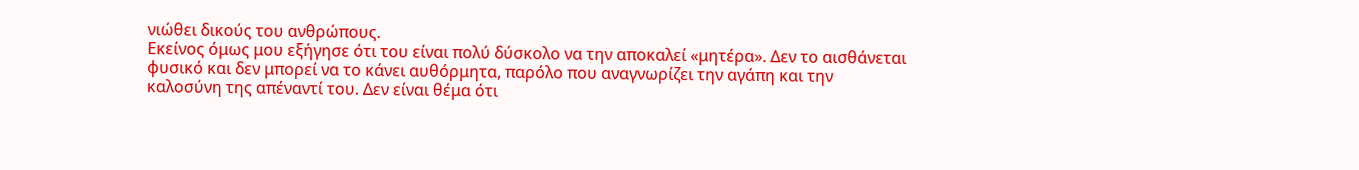νιώθει δικούς του ανθρώπους.
Εκείνος όμως μου εξήγησε ότι του είναι πολύ δύσκολο να την αποκαλεί «μητέρα». Δεν το αισθάνεται φυσικό και δεν μπορεί να το κάνει αυθόρμητα, παρόλο που αναγνωρίζει την αγάπη και την καλοσύνη της απέναντί του. Δεν είναι θέμα ότι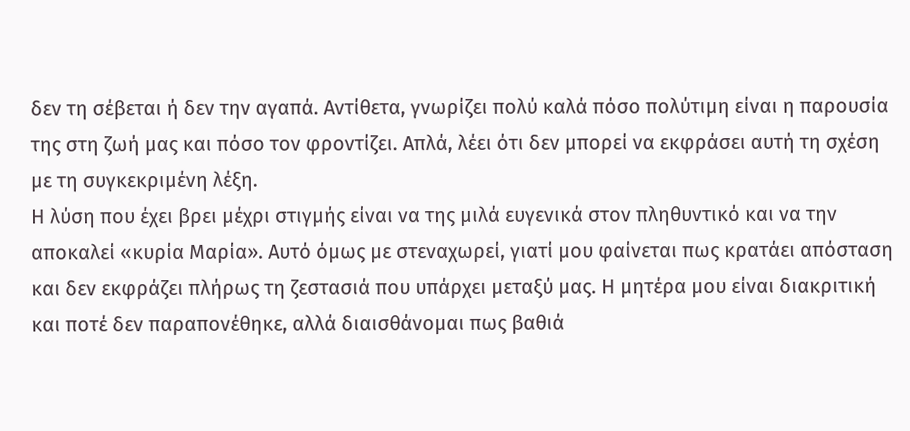δεν τη σέβεται ή δεν την αγαπά. Αντίθετα, γνωρίζει πολύ καλά πόσο πολύτιμη είναι η παρουσία της στη ζωή μας και πόσο τον φροντίζει. Απλά, λέει ότι δεν μπορεί να εκφράσει αυτή τη σχέση με τη συγκεκριμένη λέξη.
Η λύση που έχει βρει μέχρι στιγμής είναι να της μιλά ευγενικά στον πληθυντικό και να την αποκαλεί «κυρία Μαρία». Αυτό όμως με στεναχωρεί, γιατί μου φαίνεται πως κρατάει απόσταση και δεν εκφράζει πλήρως τη ζεστασιά που υπάρχει μεταξύ μας. Η μητέρα μου είναι διακριτική και ποτέ δεν παραπονέθηκε, αλλά διαισθάνομαι πως βαθιά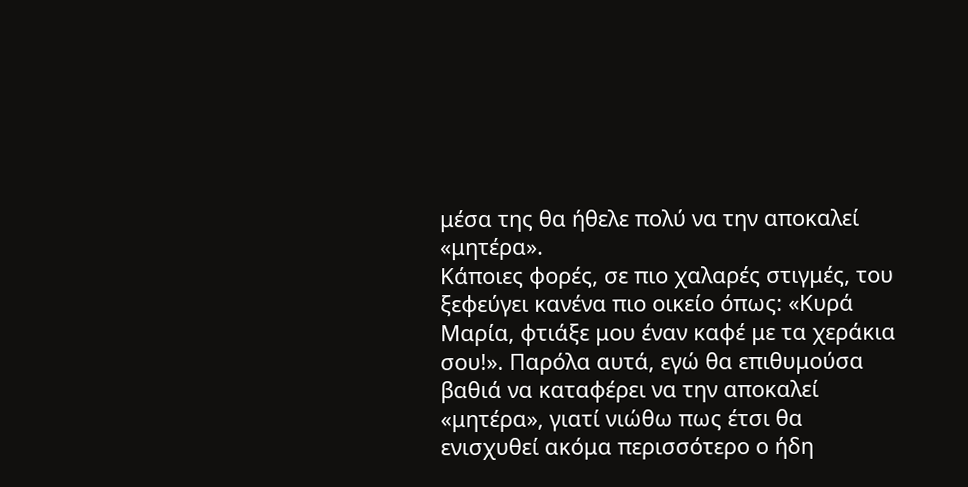μέσα της θα ήθελε πολύ να την αποκαλεί «μητέρα».
Κάποιες φορές, σε πιο χαλαρές στιγμές, του ξεφεύγει κανένα πιο οικείο όπως: «Κυρά Μαρία, φτιάξε μου έναν καφέ με τα χεράκια σου!». Παρόλα αυτά, εγώ θα επιθυμούσα βαθιά να καταφέρει να την αποκαλεί «μητέρα», γιατί νιώθω πως έτσι θα ενισχυθεί ακόμα περισσότερο ο ήδη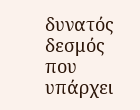δυνατός δεσμός που υπάρχει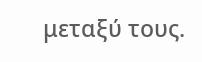μεταξύ τους.